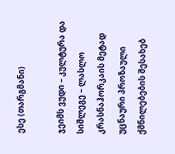ესე (თარგმანი)

ჯეიმს ვუდი – კულტურა და სიშლეგე – ლასლო კრასნაჰორკაის მეტად უცნაური პროზაული ქმნილებების შესახებ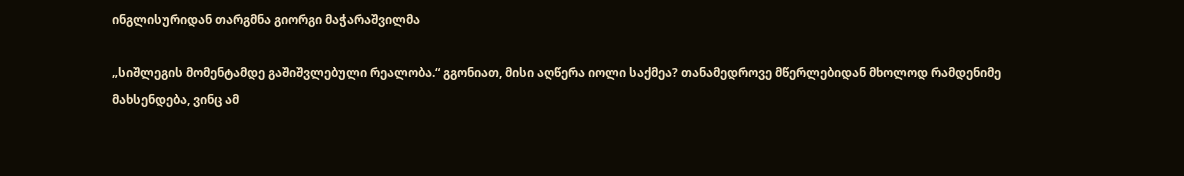ინგლისურიდან თარგმნა გიორგი მაჭარაშვილმა

„სიშლეგის მომენტამდე გაშიშვლებული რეალობა.“ გგონიათ, მისი აღწერა იოლი საქმეა? თანამედროვე მწერლებიდან მხოლოდ რამდენიმე მახსენდება, ვინც ამ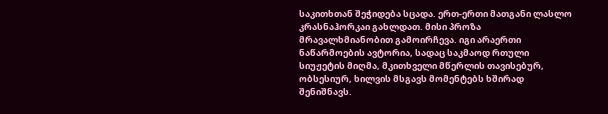საკითხთან შეჭიდება სცადა. ერთ-ერთი მათგანი ლასლო კრასნაჰორკაი გახლდათ. მისი პროზა მრავალხმიანობით გამოირჩევა. იგი არაერთი ნაწარმოების ავტორია, სადაც საკმაოდ რთული სიუჟეტის მიღმა, მკითხველი მწერლის თავისებურ, ობსესიურ, ხილვის მსგავს მომენტებს ხშირად შენიშნავს.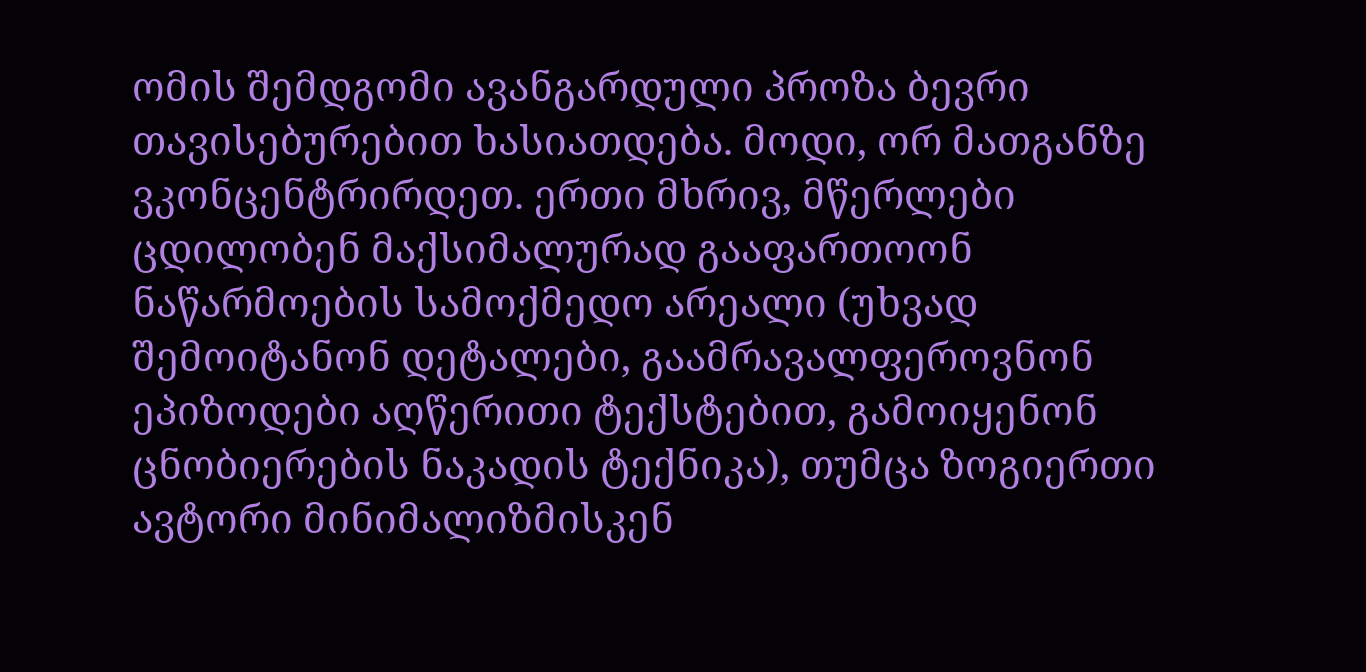ომის შემდგომი ავანგარდული პროზა ბევრი თავისებურებით ხასიათდება. მოდი, ორ მათგანზე ვკონცენტრირდეთ. ერთი მხრივ, მწერლები ცდილობენ მაქსიმალურად გააფართოონ ნაწარმოების სამოქმედო არეალი (უხვად შემოიტანონ დეტალები, გაამრავალფეროვნონ ეპიზოდები აღწერითი ტექსტებით, გამოიყენონ ცნობიერების ნაკადის ტექნიკა), თუმცა ზოგიერთი ავტორი მინიმალიზმისკენ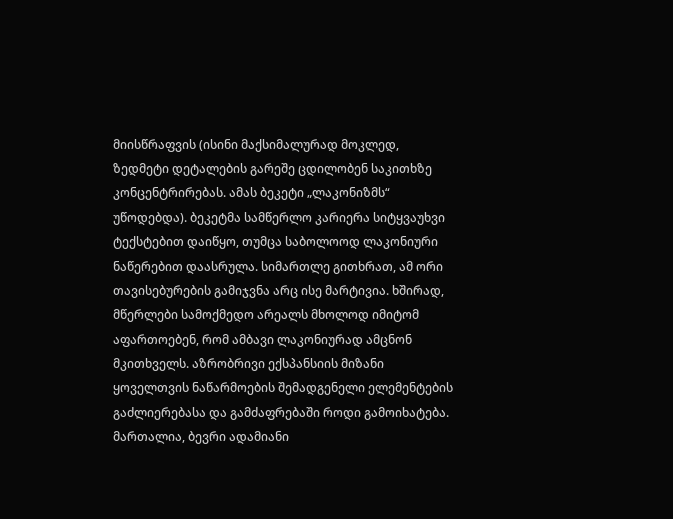მიისწრაფვის (ისინი მაქსიმალურად მოკლედ, ზედმეტი დეტალების გარეშე ცდილობენ საკითხზე კონცენტრირებას. ამას ბეკეტი „ლაკონიზმს“ უწოდებდა). ბეკეტმა სამწერლო კარიერა სიტყვაუხვი ტექსტებით დაიწყო, თუმცა საბოლოოდ ლაკონიური ნაწერებით დაასრულა. სიმართლე გითხრათ, ამ ორი თავისებურების გამიჯვნა არც ისე მარტივია. ხშირად, მწერლები სამოქმედო არეალს მხოლოდ იმიტომ აფართოებენ, რომ ამბავი ლაკონიურად ამცნონ მკითხველს. აზრობრივი ექსპანსიის მიზანი ყოველთვის ნაწარმოების შემადგენელი ელემენტების გაძლიერებასა და გამძაფრებაში როდი გამოიხატება. მართალია, ბევრი ადამიანი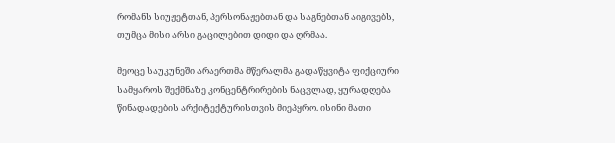რომანს სიუჟეტთან, პერსონაჟებთან და საგნებთან აიგივებს, თუმცა მისი არსი გაცილებით დიდი და ღრმაა.

მეოცე საუკუნეში არაერთმა მწერალმა გადაწყვიტა ფიქციური სამყაროს შექმნაზე კონცენტრირების ნაცვლად, ყურადღება წინადადების არქიტექტურისთვის მიეპყრო. ისინი მათი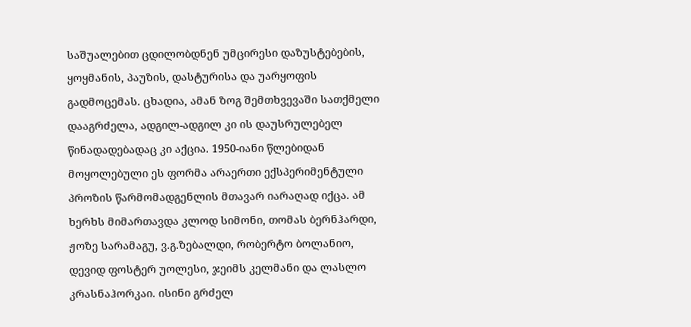საშუალებით ცდილობდნენ უმცირესი დაზუსტებების, ყოყმანის, პაუზის, დასტურისა და უარყოფის გადმოცემას. ცხადია, ამან ზოგ შემთხვევაში სათქმელი დააგრძელა, ადგილ-ადგილ კი ის დაუსრულებელ წინადადებადაც კი აქცია. 1950-იანი წლებიდან მოყოლებული ეს ფორმა არაერთი ექსპერიმენტული პროზის წარმომადგენლის მთავარ იარაღად იქცა. ამ ხერხს მიმართავდა კლოდ სიმონი, თომას ბერნჰარდი, ჟოზე სარამაგუ, ვ.გ.ზებალდი, რობერტო ბოლანიო, დევიდ ფოსტერ უოლესი, ჯეიმს კელმანი და ლასლო კრასნაჰორკაი. ისინი გრძელ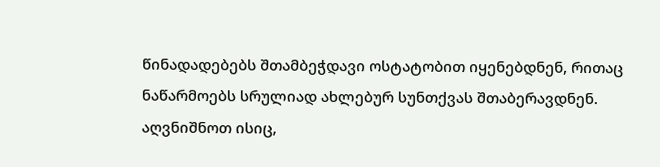წინადადებებს შთამბეჭდავი ოსტატობით იყენებდნენ, რითაც ნაწარმოებს სრულიად ახლებურ სუნთქვას შთაბერავდნენ. აღვნიშნოთ ისიც,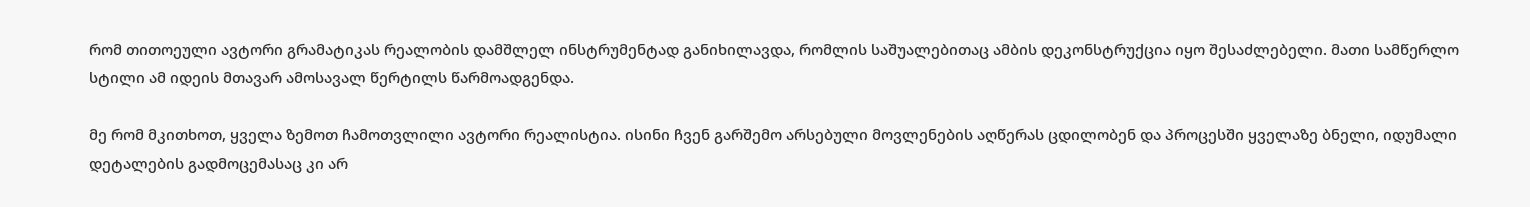რომ თითოეული ავტორი გრამატიკას რეალობის დამშლელ ინსტრუმენტად განიხილავდა, რომლის საშუალებითაც ამბის დეკონსტრუქცია იყო შესაძლებელი. მათი სამწერლო სტილი ამ იდეის მთავარ ამოსავალ წერტილს წარმოადგენდა.

მე რომ მკითხოთ, ყველა ზემოთ ჩამოთვლილი ავტორი რეალისტია. ისინი ჩვენ გარშემო არსებული მოვლენების აღწერას ცდილობენ და პროცესში ყველაზე ბნელი, იდუმალი დეტალების გადმოცემასაც კი არ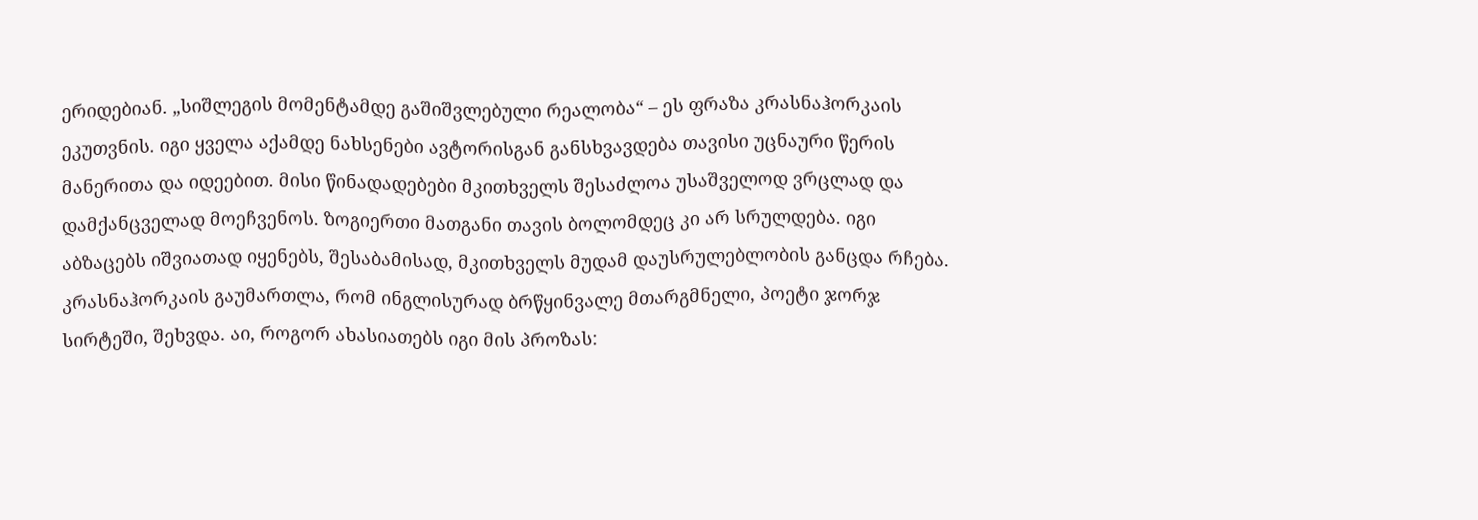ერიდებიან. „სიშლეგის მომენტამდე გაშიშვლებული რეალობა“ – ეს ფრაზა კრასნაჰორკაის ეკუთვნის. იგი ყველა აქამდე ნახსენები ავტორისგან განსხვავდება თავისი უცნაური წერის მანერითა და იდეებით. მისი წინადადებები მკითხველს შესაძლოა უსაშველოდ ვრცლად და დამქანცველად მოეჩვენოს. ზოგიერთი მათგანი თავის ბოლომდეც კი არ სრულდება. იგი აბზაცებს იშვიათად იყენებს, შესაბამისად, მკითხველს მუდამ დაუსრულებლობის განცდა რჩება. კრასნაჰორკაის გაუმართლა, რომ ინგლისურად ბრწყინვალე მთარგმნელი, პოეტი ჯორჯ სირტეში, შეხვდა. აი, როგორ ახასიათებს იგი მის პროზას: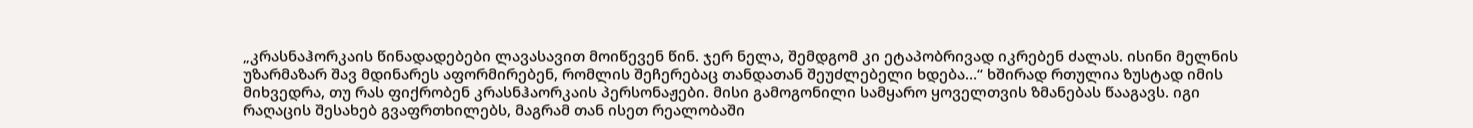„კრასნაჰორკაის წინადადებები ლავასავით მოიწევენ წინ. ჯერ ნელა, შემდგომ კი ეტაპობრივად იკრებენ ძალას. ისინი მელნის უზარმაზარ შავ მდინარეს აფორმირებენ, რომლის შეჩერებაც თანდათან შეუძლებელი ხდება…“ ხშირად რთულია ზუსტად იმის მიხვედრა, თუ რას ფიქრობენ კრასნჰაორკაის პერსონაჟები. მისი გამოგონილი სამყარო ყოველთვის ზმანებას წააგავს. იგი რაღაცის შესახებ გვაფრთხილებს, მაგრამ თან ისეთ რეალობაში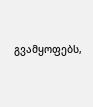გვამყოფებს,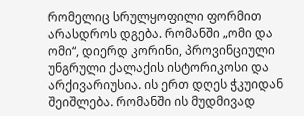რომელიც სრულყოფილი ფორმით არასდროს დგება. რომანში „ომი და ომი“, დიერდ კორინი, პროვინციული უნგრული ქალაქის ისტორიკოსი და არქივარიუსია. ის ერთ დღეს ჭკუიდან შეიშლება. რომანში ის მუდმივად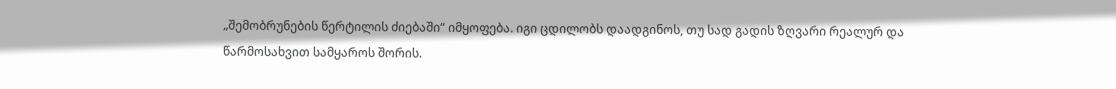„შემობრუნების წერტილის ძიებაში“ იმყოფება. იგი ცდილობს დაადგინოს, თუ სად გადის ზღვარი რეალურ და წარმოსახვით სამყაროს შორის.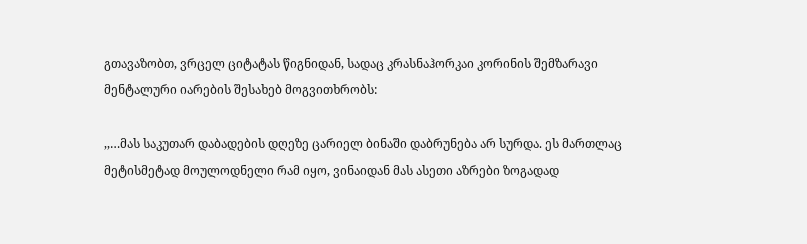გთავაზობთ, ვრცელ ციტატას წიგნიდან, სადაც კრასნაჰორკაი კორინის შემზარავი მენტალური იარების შესახებ მოგვითხრობს:

,,…მას საკუთარ დაბადების დღეზე ცარიელ ბინაში დაბრუნება არ სურდა. ეს მართლაც მეტისმეტად მოულოდნელი რამ იყო, ვინაიდან მას ასეთი აზრები ზოგადად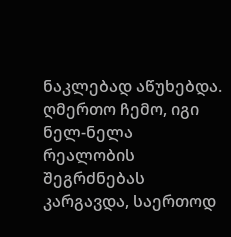ნაკლებად აწუხებდა. ღმერთო ჩემო, იგი ნელ-ნელა რეალობის შეგრძნებას კარგავდა, საერთოდ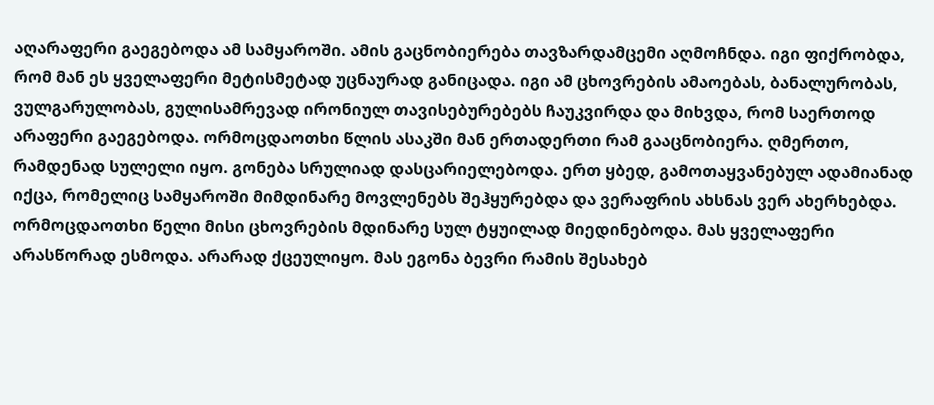აღარაფერი გაეგებოდა ამ სამყაროში. ამის გაცნობიერება თავზარდამცემი აღმოჩნდა. იგი ფიქრობდა, რომ მან ეს ყველაფერი მეტისმეტად უცნაურად განიცადა. იგი ამ ცხოვრების ამაოებას, ბანალურობას, ვულგარულობას, გულისამრევად ირონიულ თავისებურებებს ჩაუკვირდა და მიხვდა, რომ საერთოდ არაფერი გაეგებოდა. ორმოცდაოთხი წლის ასაკში მან ერთადერთი რამ გააცნობიერა. ღმერთო, რამდენად სულელი იყო. გონება სრულიად დასცარიელებოდა. ერთ ყბედ, გამოთაყვანებულ ადამიანად იქცა, რომელიც სამყაროში მიმდინარე მოვლენებს შეჰყურებდა და ვერაფრის ახსნას ვერ ახერხებდა. ორმოცდაოთხი წელი მისი ცხოვრების მდინარე სულ ტყუილად მიედინებოდა. მას ყველაფერი არასწორად ესმოდა. არარად ქცეულიყო. მას ეგონა ბევრი რამის შესახებ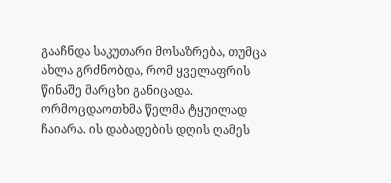გააჩნდა საკუთარი მოსაზრება, თუმცა ახლა გრძნობდა, რომ ყველაფრის წინაშე მარცხი განიცადა. ორმოცდაოთხმა წელმა ტყუილად ჩაიარა. ის დაბადების დღის ღამეს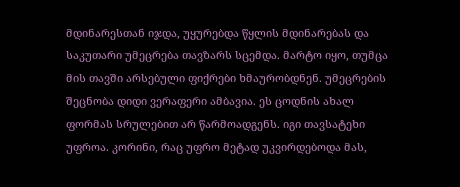მდინარესთან იჯდა, უყურებდა წყლის მდინარებას და საკუთარი უმეცრება თავზარს სცემდა. მარტო იყო, თუმცა მის თავში არსებული ფიქრები ხმაურობდნენ. უმეცრების შეცნობა დიდი ვერაფერი ამბავია. ეს ცოდნის ახალ ფორმას სრულებით არ წარმოადგენს. იგი თავსატეხი უფროა. კორინი, რაც უფრო მეტად უკვირდებოდა მას,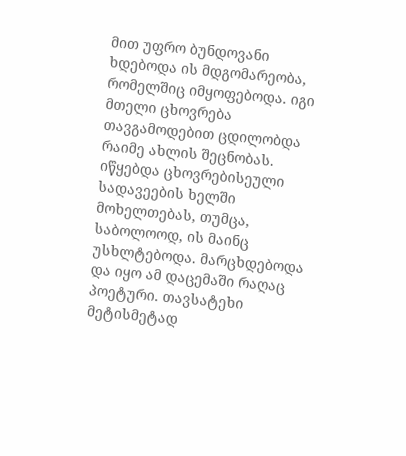მით უფრო ბუნდოვანი ხდებოდა ის მდგომარეობა, რომელშიც იმყოფებოდა. იგი მთელი ცხოვრება თავგამოდებით ცდილობდა რაიმე ახლის შეცნობას. იწყებდა ცხოვრებისეული სადავეების ხელში მოხელთებას, თუმცა, საბოლოოდ, ის მაინც უსხლტებოდა. მარცხდებოდა და იყო ამ დაცემაში რაღაც პოეტური. თავსატეხი მეტისმეტად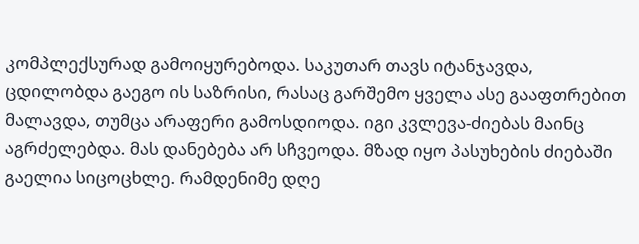კომპლექსურად გამოიყურებოდა. საკუთარ თავს იტანჯავდა, ცდილობდა გაეგო ის საზრისი, რასაც გარშემო ყველა ასე გააფთრებით მალავდა, თუმცა არაფერი გამოსდიოდა. იგი კვლევა-ძიებას მაინც აგრძელებდა. მას დანებება არ სჩვეოდა. მზად იყო პასუხების ძიებაში გაელია სიცოცხლე. რამდენიმე დღე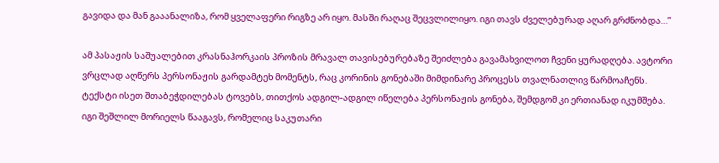გავიდა და მან გააანალიზა, რომ ყველაფერი რიგზე არ იყო. მასში რაღაც შეცვლილიყო. იგი თავს ძველებურად აღარ გრძნობდა…”

ამ პასაჟის საშუალებით კრასნაჰორკაის პროზის მრავალ თავისებურებაზე შეიძლება გავამახვილოთ ჩვენი ყურადღება. ავტორი ვრცლად აღწერს პერსონაჟის გარდამტეხ მომენტს, რაც კორინის გონებაში მიმდინარე პროცესს თვალნათლივ წარმოაჩენს. ტექსტი ისეთ შთაბეჭდილებას ტოვებს, თითქოს ადგილ-ადგილ იწელება პერსონაჟის გონება, შემდგომ კი ერთიანად იკუმშება. იგი შეშლილ მორიელს წააგავს, რომელიც საკუთარი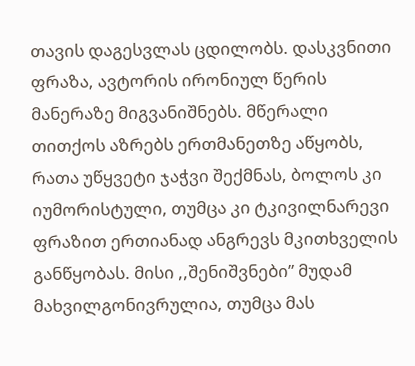თავის დაგესვლას ცდილობს. დასკვნითი ფრაზა, ავტორის ირონიულ წერის მანერაზე მიგვანიშნებს. მწერალი თითქოს აზრებს ერთმანეთზე აწყობს, რათა უწყვეტი ჯაჭვი შექმნას, ბოლოს კი იუმორისტული, თუმცა კი ტკივილნარევი ფრაზით ერთიანად ანგრევს მკითხველის განწყობას. მისი ,,შენიშვნები” მუდამ მახვილგონივრულია, თუმცა მას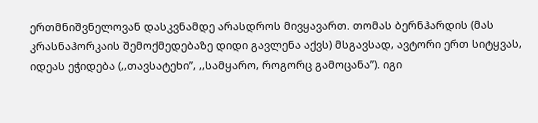ერთმნიშვნელოვან დასკვნამდე არასდროს მივყავართ. თომას ბერნჰარდის (მას კრასნაჰორკაის შემოქმედებაზე დიდი გავლენა აქვს) მსგავსად, ავტორი ერთ სიტყვას, იდეას ეჭიდება (,,თავსატეხი”, ,,სამყარო, როგორც გამოცანა”). იგი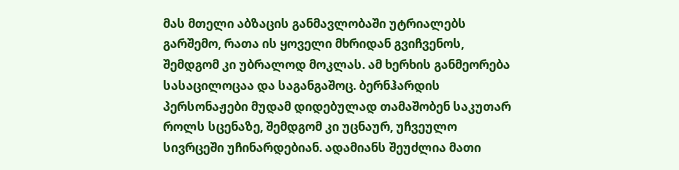მას მთელი აბზაცის განმავლობაში უტრიალებს გარშემო, რათა ის ყოველი მხრიდან გვიჩვენოს, შემდგომ კი უბრალოდ მოკლას. ამ ხერხის განმეორება სასაცილოცაა და საგანგაშოც. ბერნჰარდის პერსონაჟები მუდამ დიდებულად თამაშობენ საკუთარ როლს სცენაზე, შემდგომ კი უცნაურ, უჩვეულო სივრცეში უჩინარდებიან. ადამიანს შეუძლია მათი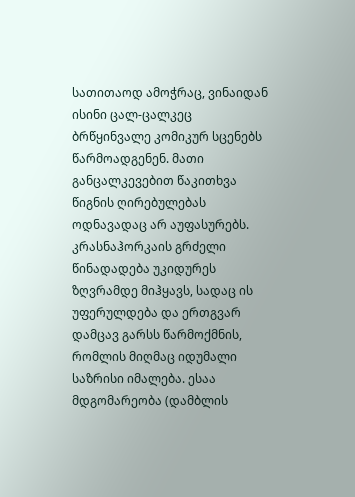სათითაოდ ამოჭრაც, ვინაიდან ისინი ცალ-ცალკეც ბრწყინვალე კომიკურ სცენებს წარმოადგენენ. მათი განცალკევებით წაკითხვა წიგნის ღირებულებას ოდნავადაც არ აუფასურებს. კრასნაჰორკაის გრძელი წინადადება უკიდურეს ზღვრამდე მიჰყავს, სადაც ის უფერულდება და ერთგვარ დამცავ გარსს წარმოქმნის, რომლის მიღმაც იდუმალი საზრისი იმალება. ესაა მდგომარეობა (დამბლის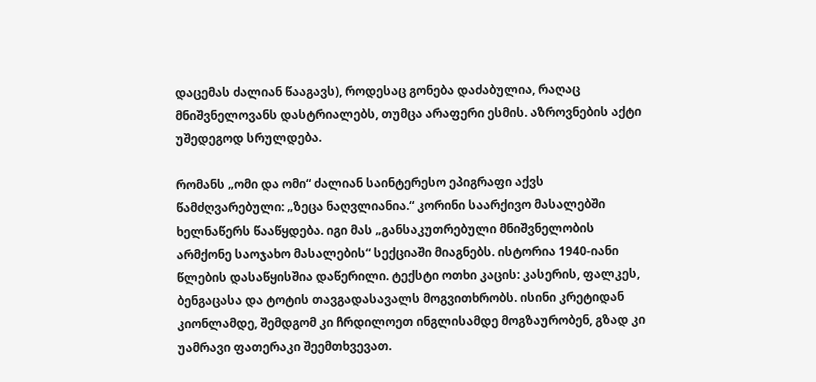დაცემას ძალიან წააგავს), როდესაც გონება დაძაბულია, რაღაც მნიშვნელოვანს დასტრიალებს, თუმცა არაფერი ესმის. აზროვნების აქტი უშედეგოდ სრულდება.

რომანს „ომი და ომი“ ძალიან საინტერესო ეპიგრაფი აქვს წამძღვარებული: „ზეცა ნაღვლიანია.“ კორინი საარქივო მასალებში ხელნაწერს წააწყდება. იგი მას „განსაკუთრებული მნიშვნელობის არმქონე საოჯახო მასალების“ სექციაში მიაგნებს. ისტორია 1940-იანი წლების დასაწყისშია დაწერილი. ტექსტი ოთხი კაცის: კასერის, ფალკეს, ბენგაცასა და ტოტის თავგადასავალს მოგვითხრობს. ისინი კრეტიდან კიონლამდე, შემდგომ კი ჩრდილოეთ ინგლისამდე მოგზაურობენ, გზად კი უამრავი ფათერაკი შეემთხვევათ.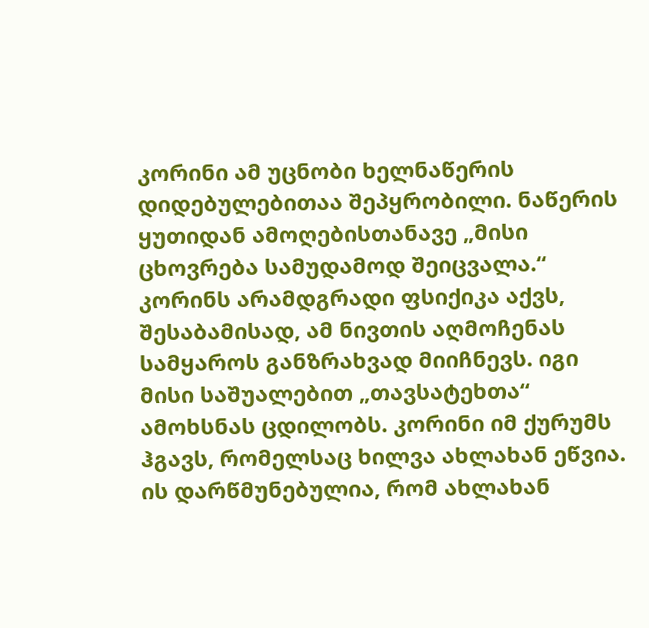კორინი ამ უცნობი ხელნაწერის დიდებულებითაა შეპყრობილი. ნაწერის ყუთიდან ამოღებისთანავე „მისი ცხოვრება სამუდამოდ შეიცვალა.“ კორინს არამდგრადი ფსიქიკა აქვს, შესაბამისად, ამ ნივთის აღმოჩენას სამყაროს განზრახვად მიიჩნევს. იგი მისი საშუალებით „თავსატეხთა“ ამოხსნას ცდილობს. კორინი იმ ქურუმს ჰგავს, რომელსაც ხილვა ახლახან ეწვია. ის დარწმუნებულია, რომ ახლახან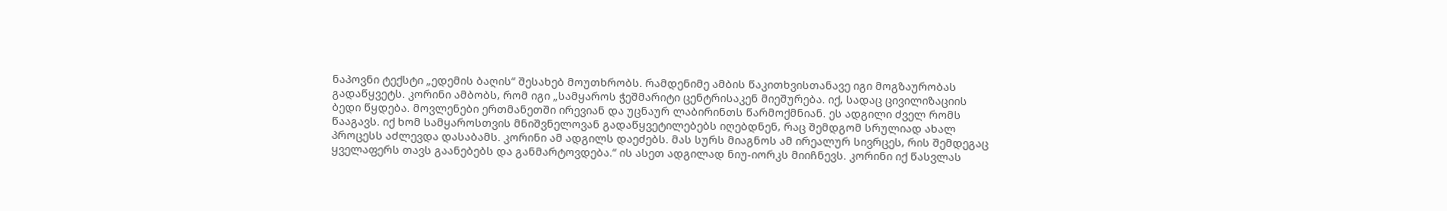ნაპოვნი ტექსტი „ედემის ბაღის“ შესახებ მოუთხრობს. რამდენიმე ამბის წაკითხვისთანავე იგი მოგზაურობას გადაწყვეტს. კორინი ამბობს, რომ იგი „სამყაროს ჭეშმარიტი ცენტრისაკენ მიეშურება. იქ, სადაც ცივილიზაციის ბედი წყდება. მოვლენები ერთმანეთში ირევიან და უცნაურ ლაბირინთს წარმოქმნიან. ეს ადგილი ძველ რომს წააგავს. იქ ხომ სამყაროსთვის მნიშვნელოვან გადაწყვეტილებებს იღებდნენ, რაც შემდგომ სრულიად ახალ პროცესს აძლევდა დასაბამს. კორინი ამ ადგილს დაეძებს. მას სურს მიაგნოს ამ ირეალურ სივრცეს, რის შემდეგაც ყველაფერს თავს გაანებებს და განმარტოვდება.“ ის ასეთ ადგილად ნიუ-იორკს მიიჩნევს. კორინი იქ წასვლას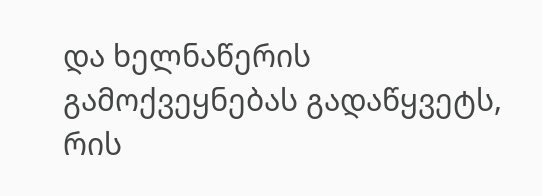და ხელნაწერის გამოქვეყნებას გადაწყვეტს, რის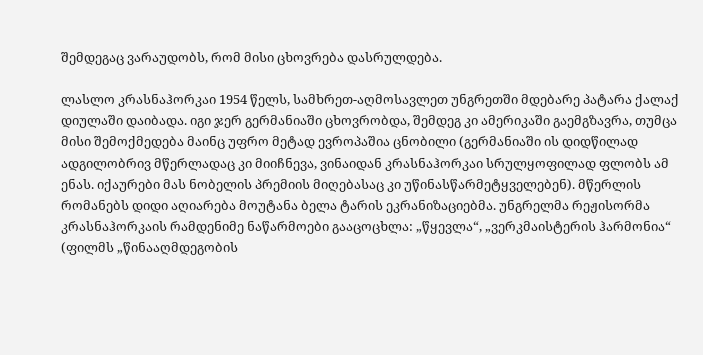შემდეგაც ვარაუდობს, რომ მისი ცხოვრება დასრულდება.

ლასლო კრასნაჰორკაი 1954 წელს, სამხრეთ-აღმოსავლეთ უნგრეთში მდებარე პატარა ქალაქ დიულაში დაიბადა. იგი ჯერ გერმანიაში ცხოვრობდა, შემდეგ კი ამერიკაში გაემგზავრა, თუმცა მისი შემოქმედება მაინც უფრო მეტად ევროპაშია ცნობილი (გერმანიაში ის დიდწილად ადგილობრივ მწერლადაც კი მიიჩნევა, ვინაიდან კრასნაჰორკაი სრულყოფილად ფლობს ამ ენას. იქაურები მას ნობელის პრემიის მიღებასაც კი უწინასწარმეტყველებენ). მწერლის რომანებს დიდი აღიარება მოუტანა ბელა ტარის ეკრანიზაციებმა. უნგრელმა რეჟისორმა კრასნაჰორკაის რამდენიმე ნაწარმოები გააცოცხლა: „წყევლა“, „ვერკმაისტერის ჰარმონია“ (ფილმს „წინააღმდეგობის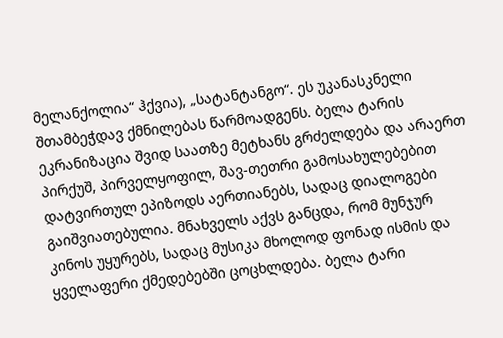მელანქოლია“ ჰქვია), „სატანტანგო“. ეს უკანასკნელი შთამბეჭდავ ქმნილებას წარმოადგენს. ბელა ტარის ეკრანიზაცია შვიდ საათზე მეტხანს გრძელდება და არაერთ პირქუშ, პირველყოფილ, შავ-თეთრი გამოსახულებებით დატვირთულ ეპიზოდს აერთიანებს, სადაც დიალოგები გაიშვიათებულია. მნახველს აქვს განცდა, რომ მუნჯურ კინოს უყურებს, სადაც მუსიკა მხოლოდ ფონად ისმის და ყველაფერი ქმედებებში ცოცხლდება. ბელა ტარი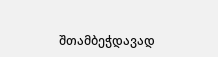შთამბეჭდავად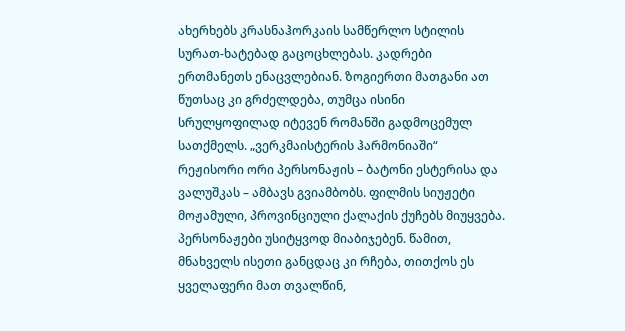ახერხებს კრასნაჰორკაის სამწერლო სტილის სურათ-ხატებად გაცოცხლებას. კადრები ერთმანეთს ენაცვლებიან. ზოგიერთი მათგანი ათ წუთსაც კი გრძელდება, თუმცა ისინი სრულყოფილად იტევენ რომანში გადმოცემულ სათქმელს. „ვერკმაისტერის ჰარმონიაში“ რეჟისორი ორი პერსონაჟის – ბატონი ესტერისა და ვალუშკას – ამბავს გვიამბობს. ფილმის სიუჟეტი მოჟამული, პროვინციული ქალაქის ქუჩებს მიუყვება. პერსონაჟები უსიტყვოდ მიაბიჯებენ. წამით, მნახველს ისეთი განცდაც კი რჩება, თითქოს ეს ყველაფერი მათ თვალწინ,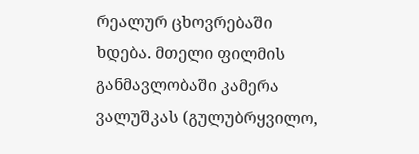რეალურ ცხოვრებაში ხდება. მთელი ფილმის განმავლობაში კამერა ვალუშკას (გულუბრყვილო,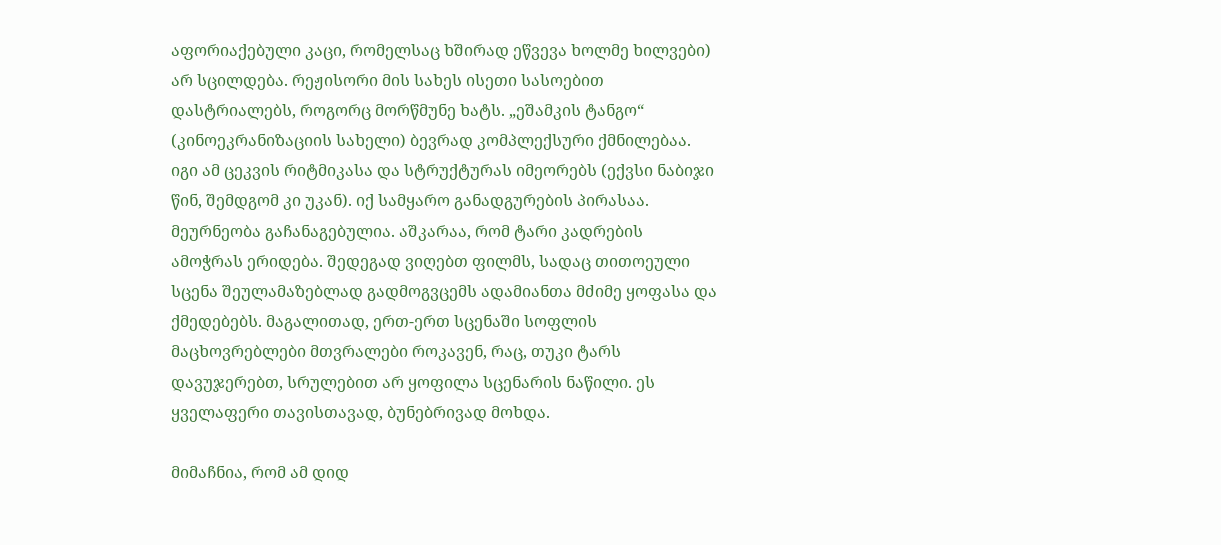აფორიაქებული კაცი, რომელსაც ხშირად ეწვევა ხოლმე ხილვები) არ სცილდება. რეჟისორი მის სახეს ისეთი სასოებით დასტრიალებს, როგორც მორწმუნე ხატს. „ეშამკის ტანგო“ (კინოეკრანიზაციის სახელი) ბევრად კომპლექსური ქმნილებაა. იგი ამ ცეკვის რიტმიკასა და სტრუქტურას იმეორებს (ექვსი ნაბიჯი წინ, შემდგომ კი უკან). იქ სამყარო განადგურების პირასაა. მეურნეობა გაჩანაგებულია. აშკარაა, რომ ტარი კადრების ამოჭრას ერიდება. შედეგად ვიღებთ ფილმს, სადაც თითოეული სცენა შეულამაზებლად გადმოგვცემს ადამიანთა მძიმე ყოფასა და ქმედებებს. მაგალითად, ერთ-ერთ სცენაში სოფლის მაცხოვრებლები მთვრალები როკავენ, რაც, თუკი ტარს დავუჯერებთ, სრულებით არ ყოფილა სცენარის ნაწილი. ეს ყველაფერი თავისთავად, ბუნებრივად მოხდა.

მიმაჩნია, რომ ამ დიდ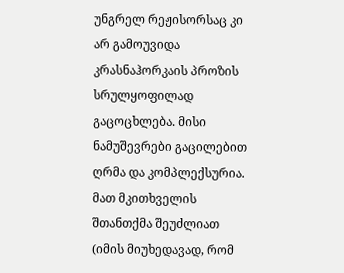უნგრელ რეჟისორსაც კი არ გამოუვიდა კრასნაჰორკაის პროზის სრულყოფილად გაცოცხლება. მისი ნამუშევრები გაცილებით ღრმა და კომპლექსურია. მათ მკითხველის შთანთქმა შეუძლიათ (იმის მიუხედავად, რომ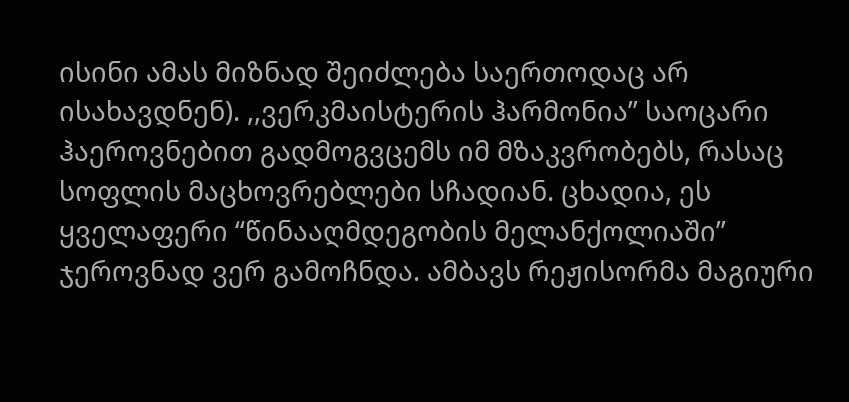ისინი ამას მიზნად შეიძლება საერთოდაც არ ისახავდნენ). ,,ვერკმაისტერის ჰარმონია” საოცარი ჰაეროვნებით გადმოგვცემს იმ მზაკვრობებს, რასაც სოფლის მაცხოვრებლები სჩადიან. ცხადია, ეს ყველაფერი “წინააღმდეგობის მელანქოლიაში” ჯეროვნად ვერ გამოჩნდა. ამბავს რეჟისორმა მაგიური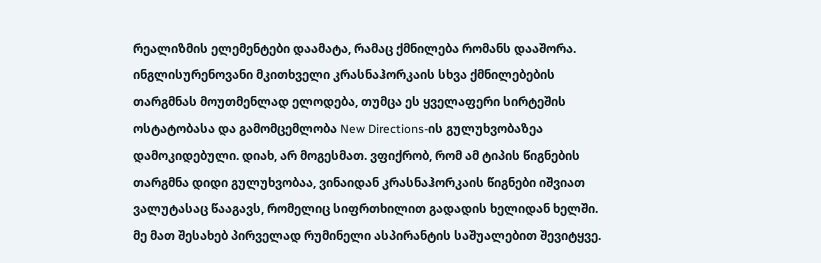რეალიზმის ელემენტები დაამატა, რამაც ქმნილება რომანს დააშორა. ინგლისურენოვანი მკითხველი კრასნაჰორკაის სხვა ქმნილებების თარგმნას მოუთმენლად ელოდება, თუმცა ეს ყველაფერი სირტეშის ოსტატობასა და გამომცემლობა New Directions-ის გულუხვობაზეა დამოკიდებული. დიახ, არ მოგესმათ. ვფიქრობ, რომ ამ ტიპის წიგნების თარგმნა დიდი გულუხვობაა, ვინაიდან კრასნაჰორკაის წიგნები იშვიათ ვალუტასაც წააგავს, რომელიც სიფრთხილით გადადის ხელიდან ხელში. მე მათ შესახებ პირველად რუმინელი ასპირანტის საშუალებით შევიტყვე.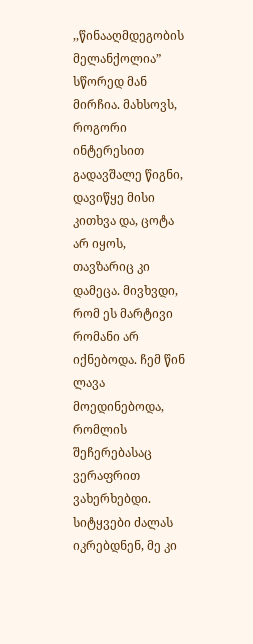,,წინააღმდეგობის მელანქოლია” სწორედ მან მირჩია. მახსოვს, როგორი ინტერესით გადავშალე წიგნი, დავიწყე მისი კითხვა და, ცოტა არ იყოს, თავზარიც კი დამეცა. მივხვდი, რომ ეს მარტივი რომანი არ იქნებოდა. ჩემ წინ ლავა მოედინებოდა, რომლის შეჩერებასაც ვერაფრით ვახერხებდი. სიტყვები ძალას იკრებდნენ, მე კი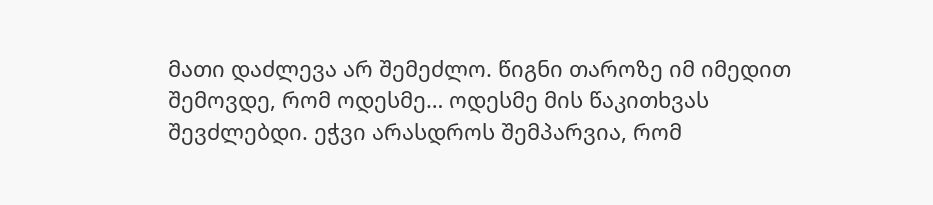მათი დაძლევა არ შემეძლო. წიგნი თაროზე იმ იმედით შემოვდე, რომ ოდესმე… ოდესმე მის წაკითხვას შევძლებდი. ეჭვი არასდროს შემპარვია, რომ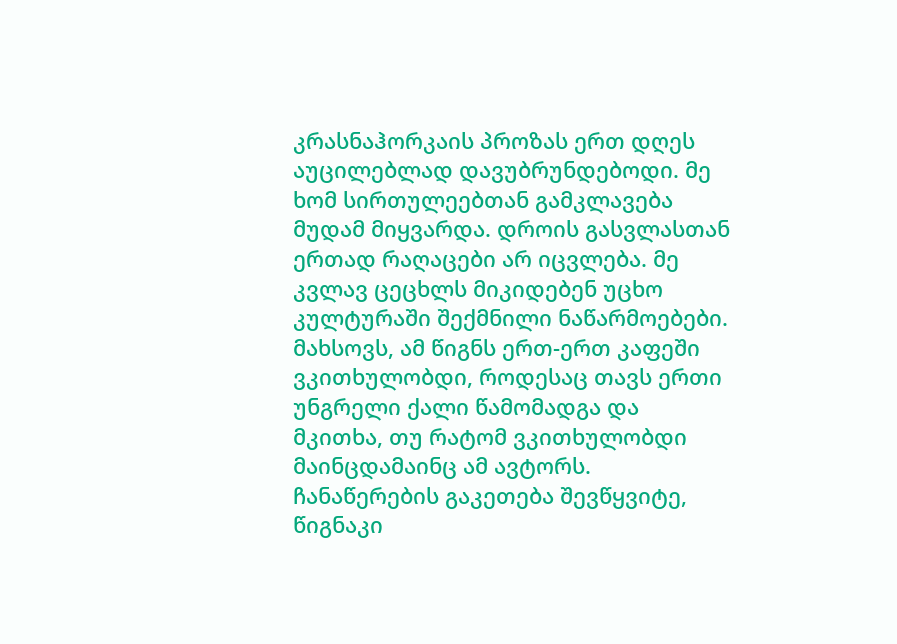კრასნაჰორკაის პროზას ერთ დღეს აუცილებლად დავუბრუნდებოდი. მე ხომ სირთულეებთან გამკლავება მუდამ მიყვარდა. დროის გასვლასთან ერთად რაღაცები არ იცვლება. მე კვლავ ცეცხლს მიკიდებენ უცხო კულტურაში შექმნილი ნაწარმოებები. მახსოვს, ამ წიგნს ერთ-ერთ კაფეში ვკითხულობდი, როდესაც თავს ერთი უნგრელი ქალი წამომადგა და მკითხა, თუ რატომ ვკითხულობდი მაინცდამაინც ამ ავტორს. ჩანაწერების გაკეთება შევწყვიტე, წიგნაკი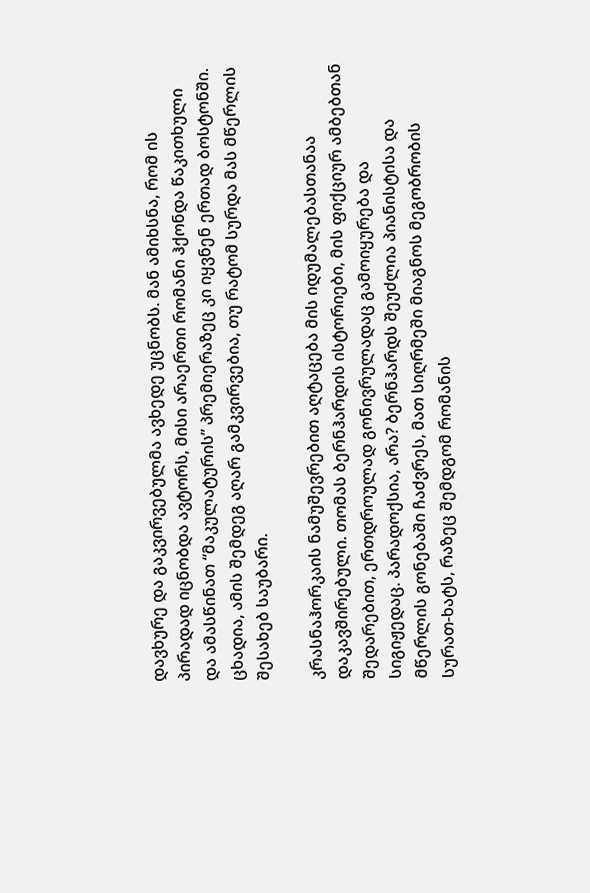დავხურე და გაკვირვებულმა ავხედე უცნობს. მან ამიხსნა, რომ ის პირადად იცნობდა ავტორს, მისი არაერთი რომანი ჰქონდა წაკითხული და ამასწინათ “მაკულატურის” პრემიერაზეც კი იყვნენ ერთად ბოსტონში. ცხადია, ამის შემდეგ აღარ გამკვირვებია, თუ რატომ სურდა მას მწერლის შესახებ საუბარი.

კრასნაჰორკაის ნამუშევრებით აღტაცება მის იდუმალებასთანაა დაკავშირებული. თომას ბერნჰარდის ისტორიები, მის ფიქციურ ამბებთან შედარებით, ერთდროულად გონივრულადაც გამოიყურება და სიგიჟედაც. პარადოქსია, არა? ბერნჰარდს შეუძლია პიანისტისა და მწერლის გონებაში ჩაძვრეს, მათ სიღრმეში მიაგნოს მეგობრობის სურათ-ხატს, რაზეც შემდგომ რომანის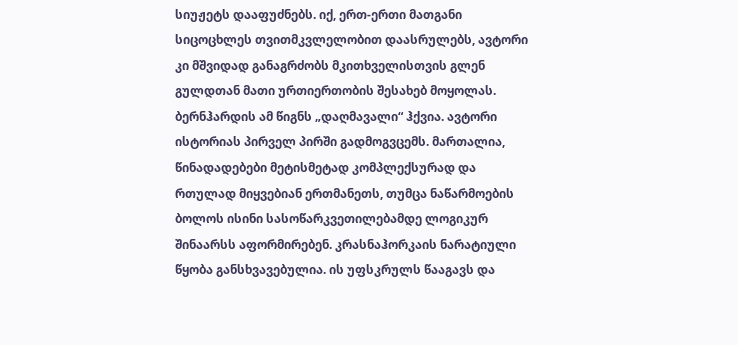სიუჟეტს დააფუძნებს. იქ, ერთ-ერთი მათგანი სიცოცხლეს თვითმკვლელობით დაასრულებს, ავტორი კი მშვიდად განაგრძობს მკითხველისთვის გლენ გულდთან მათი ურთიერთობის შესახებ მოყოლას. ბერნჰარდის ამ წიგნს „დაღმავალი“ ჰქვია. ავტორი ისტორიას პირველ პირში გადმოგვცემს. მართალია, წინადადებები მეტისმეტად კომპლექსურად და რთულად მიყვებიან ერთმანეთს, თუმცა ნაწარმოების ბოლოს ისინი სასოწარკვეთილებამდე ლოგიკურ შინაარსს აფორმირებენ. კრასნაჰორკაის ნარატიული წყობა განსხვავებულია. ის უფსკრულს წააგავს და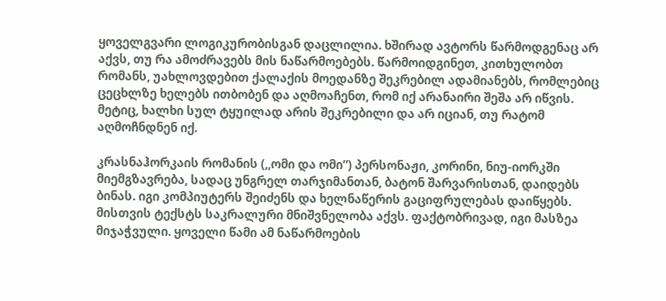ყოველგვარი ლოგიკურობისგან დაცლილია. ხშირად ავტორს წარმოდგენაც არ აქვს, თუ რა ამოძრავებს მის ნაწარმოებებს. წარმოიდგინეთ, კითხულობთ რომანს, უახლოვდებით ქალაქის მოედანზე შეკრებილ ადამიანებს, რომლებიც ცეცხლზე ხელებს ითბობენ და აღმოაჩენთ, რომ იქ არანაირი შეშა არ იწვის. მეტიც, ხალხი სულ ტყუილად არის შეკრებილი და არ იციან, თუ რატომ აღმოჩნდნენ იქ.

კრასნაჰორკაის რომანის (,,ომი და ომი”) პერსონაჟი, კორინი, ნიუ-იორკში მიემგზავრება, სადაც უნგრელ თარჯიმანთან, ბატონ შარვარისთან, დაიდებს ბინას. იგი კომპიუტერს შეიძენს და ხელნაწერის გაციფრულებას დაიწყებს. მისთვის ტექსტს საკრალური მნიშვნელობა აქვს. ფაქტობრივად, იგი მასზეა მიჯაჭვული. ყოველი წამი ამ ნაწარმოების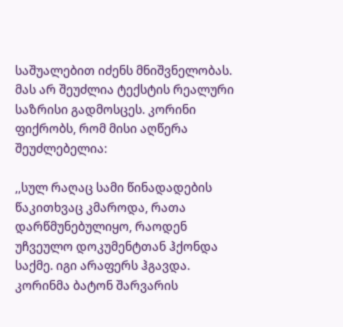საშუალებით იძენს მნიშვნელობას. მას არ შეუძლია ტექსტის რეალური საზრისი გადმოსცეს. კორინი ფიქრობს, რომ მისი აღწერა შეუძლებელია:

,,სულ რაღაც სამი წინადადების წაკითხვაც კმაროდა, რათა დარწმუნებულიყო, რაოდენ უჩვეულო დოკუმენტთან ჰქონდა საქმე. იგი არაფერს ჰგავდა. კორინმა ბატონ შარვარის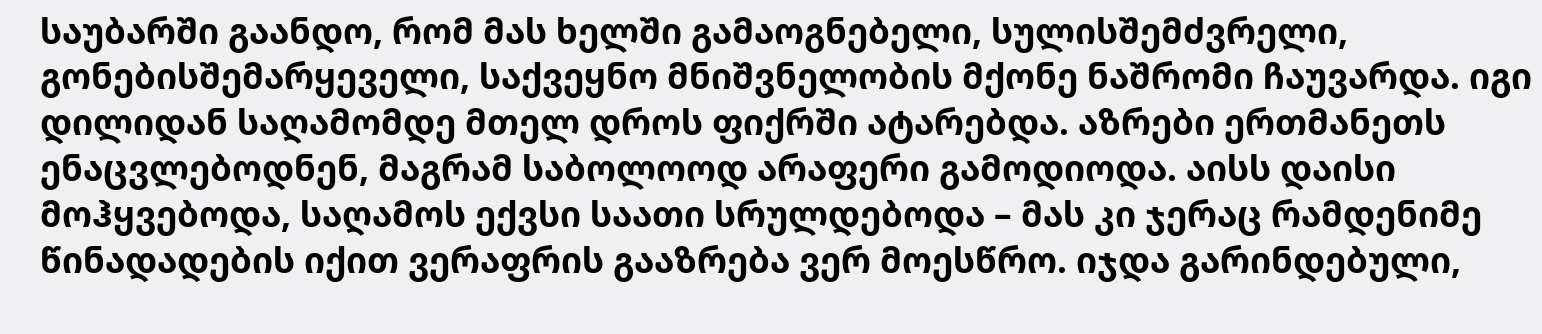საუბარში გაანდო, რომ მას ხელში გამაოგნებელი, სულისშემძვრელი, გონებისშემარყეველი, საქვეყნო მნიშვნელობის მქონე ნაშრომი ჩაუვარდა. იგი დილიდან საღამომდე მთელ დროს ფიქრში ატარებდა. აზრები ერთმანეთს ენაცვლებოდნენ, მაგრამ საბოლოოდ არაფერი გამოდიოდა. აისს დაისი მოჰყვებოდა, საღამოს ექვსი საათი სრულდებოდა – მას კი ჯერაც რამდენიმე წინადადების იქით ვერაფრის გააზრება ვერ მოესწრო. იჯდა გარინდებული,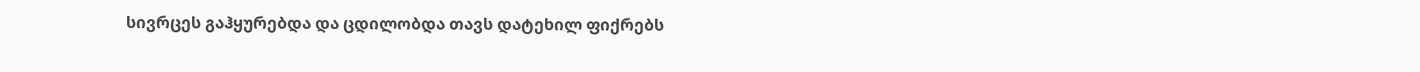სივრცეს გაჰყურებდა და ცდილობდა თავს დატეხილ ფიქრებს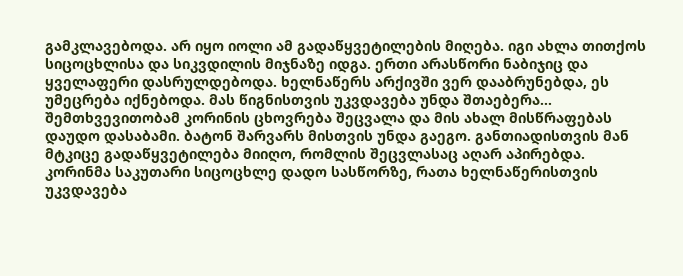გამკლავებოდა. არ იყო იოლი ამ გადაწყვეტილების მიღება. იგი ახლა თითქოს სიცოცხლისა და სიკვდილის მიჯნაზე იდგა. ერთი არასწორი ნაბიჯიც და ყველაფერი დასრულდებოდა. ხელნაწერს არქივში ვერ დააბრუნებდა, ეს უმეცრება იქნებოდა. მას წიგნისთვის უკვდავება უნდა შთაებერა… შემთხვევითობამ კორინის ცხოვრება შეცვალა და მის ახალ მისწრაფებას დაუდო დასაბამი. ბატონ შარვარს მისთვის უნდა გაეგო. განთიადისთვის მან მტკიცე გადაწყვეტილება მიიღო, რომლის შეცვლასაც აღარ აპირებდა. კორინმა საკუთარი სიცოცხლე დადო სასწორზე, რათა ხელნაწერისთვის უკვდავება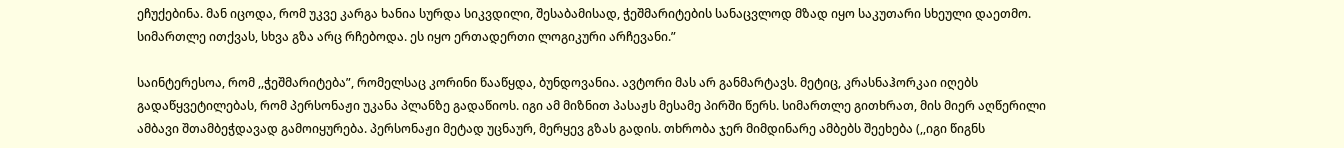ეჩუქებინა. მან იცოდა, რომ უკვე კარგა ხანია სურდა სიკვდილი, შესაბამისად, ჭეშმარიტების სანაცვლოდ მზად იყო საკუთარი სხეული დაეთმო. სიმართლე ითქვას, სხვა გზა არც რჩებოდა. ეს იყო ერთადერთი ლოგიკური არჩევანი.”

საინტერესოა, რომ ,,ჭეშმარიტება”, რომელსაც კორინი წააწყდა, ბუნდოვანია. ავტორი მას არ განმარტავს. მეტიც, კრასნაჰორკაი იღებს გადაწყვეტილებას, რომ პერსონაჟი უკანა პლანზე გადაწიოს. იგი ამ მიზნით პასაჟს მესამე პირში წერს. სიმართლე გითხრათ, მის მიერ აღწერილი ამბავი შთამბეჭდავად გამოიყურება. პერსონაჟი მეტად უცნაურ, მერყევ გზას გადის. თხრობა ჯერ მიმდინარე ამბებს შეეხება (,,იგი წიგნს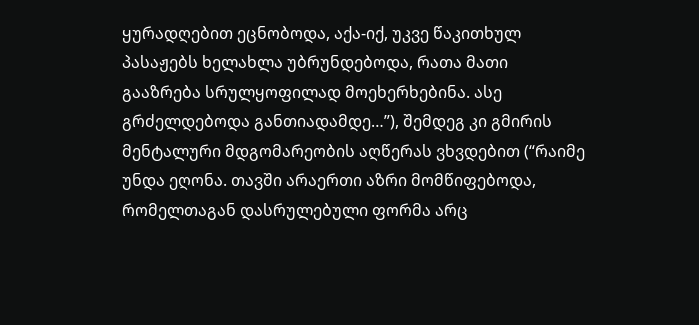ყურადღებით ეცნობოდა, აქა-იქ, უკვე წაკითხულ პასაჟებს ხელახლა უბრუნდებოდა, რათა მათი გააზრება სრულყოფილად მოეხერხებინა. ასე გრძელდებოდა განთიადამდე…”), შემდეგ კი გმირის მენტალური მდგომარეობის აღწერას ვხვდებით (“რაიმე უნდა ეღონა. თავში არაერთი აზრი მომწიფებოდა, რომელთაგან დასრულებული ფორმა არც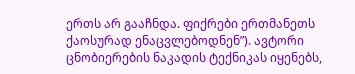ერთს არ გააჩნდა. ფიქრები ერთმანეთს ქაოსურად ენაცვლებოდნენ”). ავტორი ცნობიერების ნაკადის ტექნიკას იყენებს,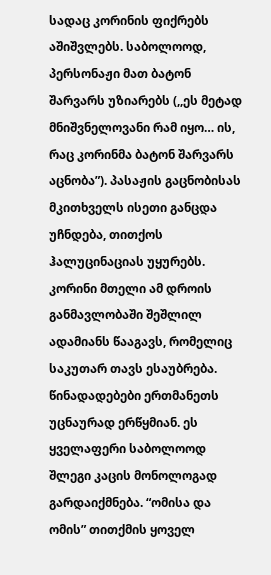სადაც კორინის ფიქრებს აშიშვლებს. საბოლოოდ, პერსონაჟი მათ ბატონ შარვარს უზიარებს (,,ეს მეტად მნიშვნელოვანი რამ იყო… ის, რაც კორინმა ბატონ შარვარს აცნობა”). პასაჟის გაცნობისას მკითხველს ისეთი განცდა უჩნდება, თითქოს ჰალუცინაციას უყურებს. კორინი მთელი ამ დროის განმავლობაში შეშლილ ადამიანს წააგავს, რომელიც საკუთარ თავს ესაუბრება. წინადადებები ერთმანეთს უცნაურად ერწყმიან. ეს ყველაფერი საბოლოოდ შლეგი კაცის მონოლოგად გარდაიქმნება. “ომისა და ომის” თითქმის ყოველ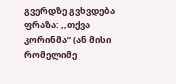გვერდზე გვხვდება ფრაზა: ,,თქვა კორინმა” (ან მისი რომელიმე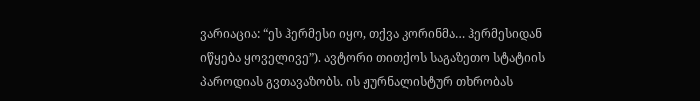ვარიაცია: “ეს ჰერმესი იყო, თქვა კორინმა… ჰერმესიდან იწყება ყოველივე”). ავტორი თითქოს საგაზეთო სტატიის პაროდიას გვთავაზობს. ის ჟურნალისტურ თხრობას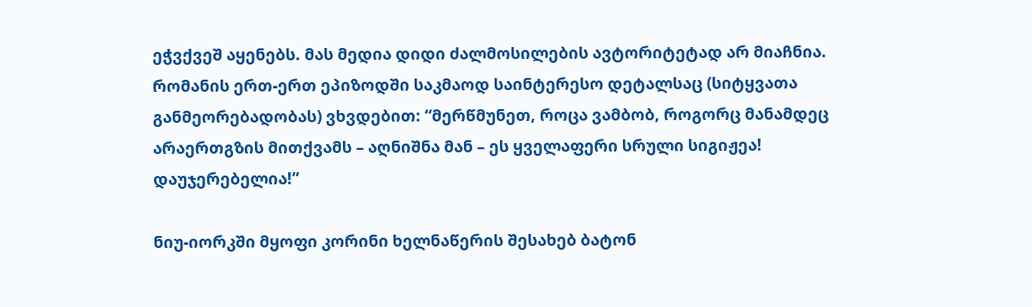ეჭვქვეშ აყენებს. მას მედია დიდი ძალმოსილების ავტორიტეტად არ მიაჩნია. რომანის ერთ-ერთ ეპიზოდში საკმაოდ საინტერესო დეტალსაც (სიტყვათა განმეორებადობას) ვხვდებით: “მერწმუნეთ, როცა ვამბობ, როგორც მანამდეც არაერთგზის მითქვამს – აღნიშნა მან – ეს ყველაფერი სრული სიგიჟეა! დაუჯერებელია!”

ნიუ-იორკში მყოფი კორინი ხელნაწერის შესახებ ბატონ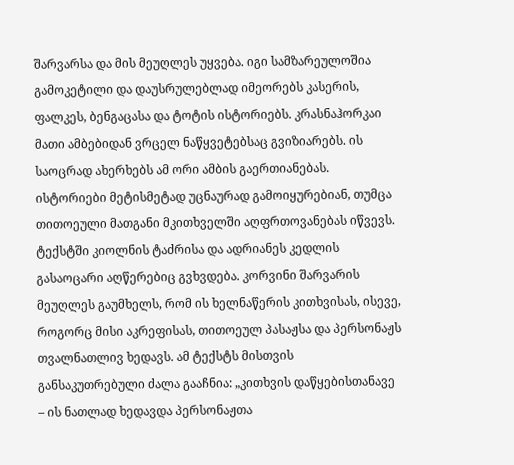შარვარსა და მის მეუღლეს უყვება. იგი სამზარეულოშია გამოკეტილი და დაუსრულებლად იმეორებს კასერის, ფალკეს, ბენგაცასა და ტოტის ისტორიებს. კრასნაჰორკაი მათი ამბებიდან ვრცელ ნაწყვეტებსაც გვიზიარებს. ის საოცრად ახერხებს ამ ორი ამბის გაერთიანებას. ისტორიები მეტისმეტად უცნაურად გამოიყურებიან, თუმცა თითოეული მათგანი მკითხველში აღფრთოვანებას იწვევს. ტექსტში კიოლნის ტაძრისა და ადრიანეს კედლის გასაოცარი აღწერებიც გვხვდება. კორვინი შარვარის მეუღლეს გაუმხელს, რომ ის ხელნაწერის კითხვისას, ისევე, როგორც მისი აკრეფისას, თითოეულ პასაჟსა და პერსონაჟს თვალნათლივ ხედავს. ამ ტექსტს მისთვის განსაკუთრებული ძალა გააჩნია: „კითხვის დაწყებისთანავე – ის ნათლად ხედავდა პერსონაჟთა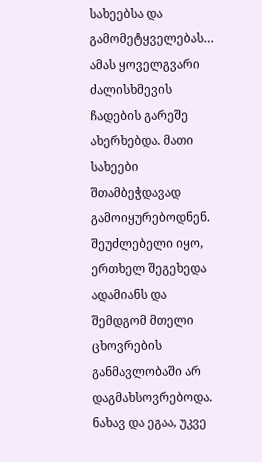სახეებსა და გამომეტყველებას… ამას ყოველგვარი ძალისხმევის ჩადების გარეშე ახერხებდა. მათი სახეები შთამბეჭდავად გამოიყურებოდნენ. შეუძლებელი იყო, ერთხელ შეგეხედა ადამიანს და შემდგომ მთელი ცხოვრების განმავლობაში არ დაგმახსოვრებოდა. ნახავ და ეგაა, უკვე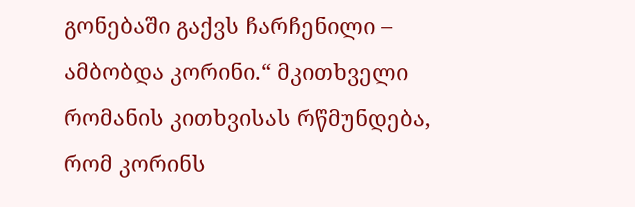გონებაში გაქვს ჩარჩენილი – ამბობდა კორინი.“ მკითხველი რომანის კითხვისას რწმუნდება, რომ კორინს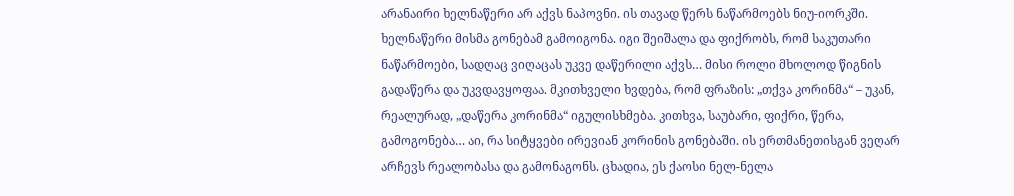არანაირი ხელნაწერი არ აქვს ნაპოვნი. ის თავად წერს ნაწარმოებს ნიუ-იორკში. ხელნაწერი მისმა გონებამ გამოიგონა. იგი შეიშალა და ფიქრობს, რომ საკუთარი ნაწარმოები, სადღაც ვიღაცას უკვე დაწერილი აქვს… მისი როლი მხოლოდ წიგნის გადაწერა და უკვდავყოფაა. მკითხველი ხვდება, რომ ფრაზის: „თქვა კორინმა“ – უკან, რეალურად, „დაწერა კორინმა“ იგულისხმება. კითხვა, საუბარი, ფიქრი, წერა, გამოგონება… აი, რა სიტყვები ირევიან კორინის გონებაში. ის ერთმანეთისგან ვეღარ არჩევს რეალობასა და გამონაგონს. ცხადია, ეს ქაოსი ნელ-ნელა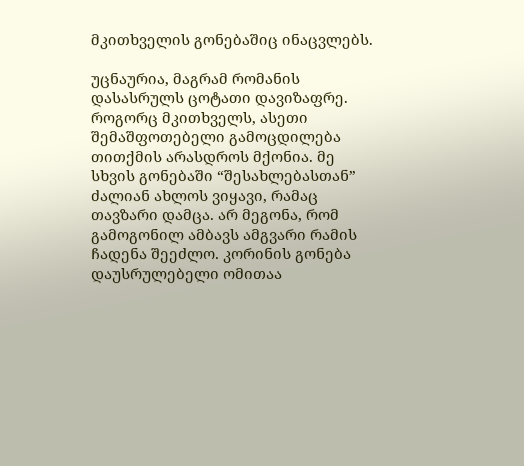მკითხველის გონებაშიც ინაცვლებს.

უცნაურია, მაგრამ რომანის დასასრულს ცოტათი დავიზაფრე. როგორც მკითხველს, ასეთი შემაშფოთებელი გამოცდილება თითქმის არასდროს მქონია. მე სხვის გონებაში “შესახლებასთან” ძალიან ახლოს ვიყავი, რამაც თავზარი დამცა. არ მეგონა, რომ გამოგონილ ამბავს ამგვარი რამის ჩადენა შეეძლო. კორინის გონება დაუსრულებელი ომითაა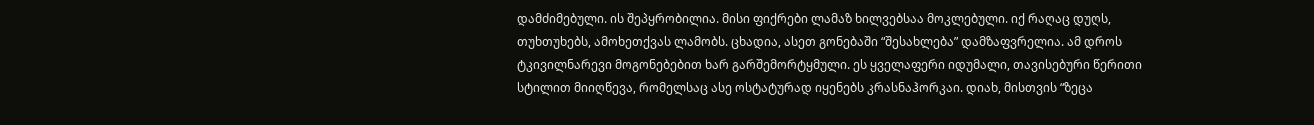დამძიმებული. ის შეპყრობილია. მისი ფიქრები ლამაზ ხილვებსაა მოკლებული. იქ რაღაც დუღს, თუხთუხებს, ამოხეთქვას ლამობს. ცხადია, ასეთ გონებაში “შესახლება” დამზაფვრელია. ამ დროს ტკივილნარევი მოგონებებით ხარ გარშემორტყმული. ეს ყველაფერი იდუმალი, თავისებური წერითი სტილით მიიღწევა, რომელსაც ასე ოსტატურად იყენებს კრასნაჰორკაი. დიახ, მისთვის “ზეცა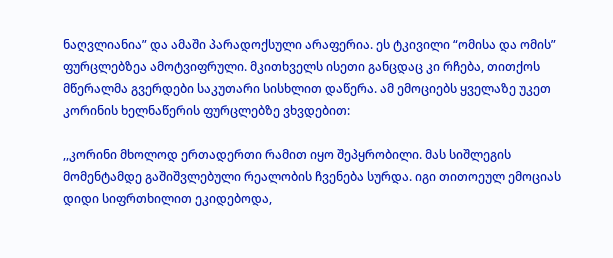ნაღვლიანია” და ამაში პარადოქსული არაფერია. ეს ტკივილი “ომისა და ომის” ფურცლებზეა ამოტვიფრული. მკითხველს ისეთი განცდაც კი რჩება, თითქოს მწერალმა გვერდები საკუთარი სისხლით დაწერა. ამ ემოციებს ყველაზე უკეთ კორინის ხელნაწერის ფურცლებზე ვხვდებით:

,,კორინი მხოლოდ ერთადერთი რამით იყო შეპყრობილი. მას სიშლეგის მომენტამდე გაშიშვლებული რეალობის ჩვენება სურდა. იგი თითოეულ ემოციას დიდი სიფრთხილით ეკიდებოდა,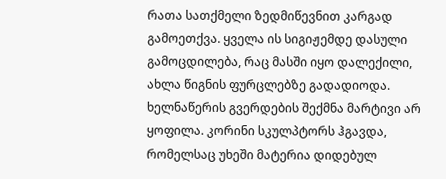რათა სათქმელი ზედმიწევნით კარგად გამოეთქვა. ყველა ის სიგიჟემდე დასული გამოცდილება, რაც მასში იყო დალექილი, ახლა წიგნის ფურცლებზე გადადიოდა. ხელნაწერის გვერდების შექმნა მარტივი არ ყოფილა. კორინი სკულპტორს ჰგავდა, რომელსაც უხეში მატერია დიდებულ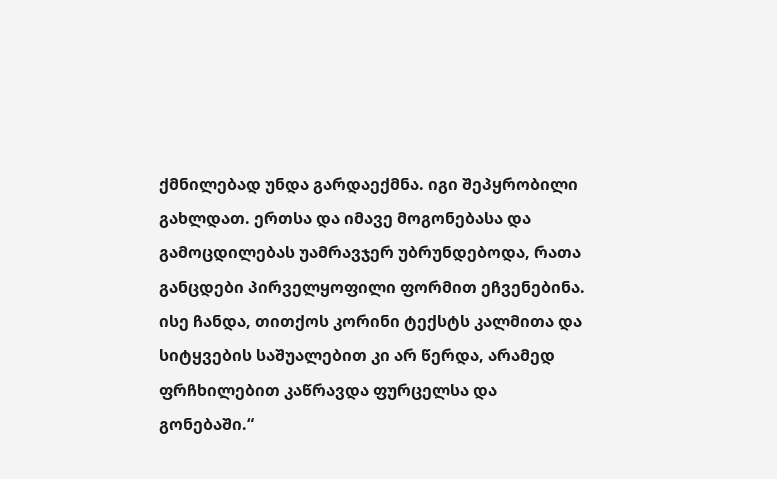ქმნილებად უნდა გარდაექმნა. იგი შეპყრობილი გახლდათ. ერთსა და იმავე მოგონებასა და გამოცდილებას უამრავჯერ უბრუნდებოდა, რათა განცდები პირველყოფილი ფორმით ეჩვენებინა. ისე ჩანდა, თითქოს კორინი ტექსტს კალმითა და სიტყვების საშუალებით კი არ წერდა, არამედ ფრჩხილებით კაწრავდა ფურცელსა და გონებაში.“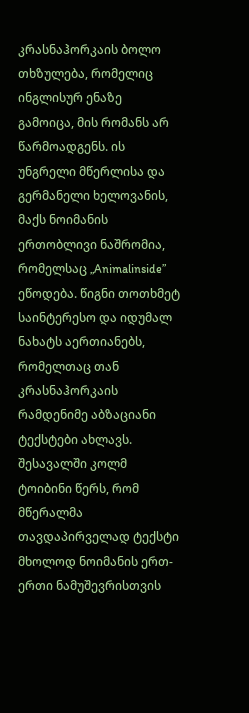კრასნაჰორკაის ბოლო თხზულება, რომელიც ინგლისურ ენაზე გამოიცა, მის რომანს არ წარმოადგენს. ის უნგრელი მწერლისა და გერმანელი ხელოვანის, მაქს ნოიმანის ერთობლივი ნაშრომია, რომელსაც „Animalinside” ეწოდება. წიგნი თოთხმეტ საინტერესო და იდუმალ ნახატს აერთიანებს, რომელთაც თან კრასნაჰორკაის რამდენიმე აბზაციანი ტექსტები ახლავს. შესავალში კოლმ ტოიბინი წერს, რომ მწერალმა თავდაპირველად ტექსტი მხოლოდ ნოიმანის ერთ-ერთი ნამუშევრისთვის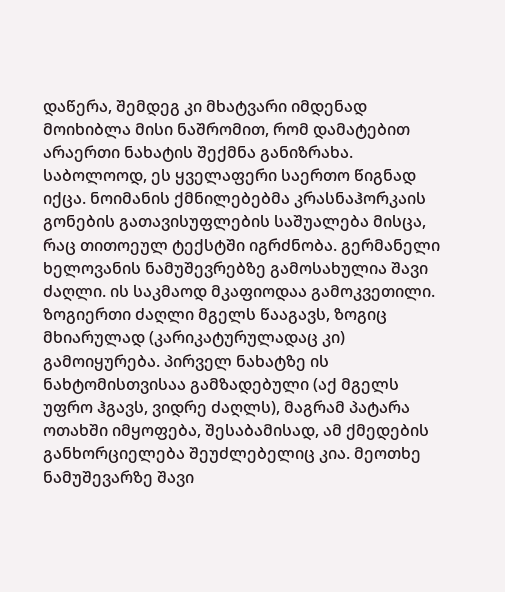დაწერა, შემდეგ კი მხატვარი იმდენად მოიხიბლა მისი ნაშრომით, რომ დამატებით არაერთი ნახატის შექმნა განიზრახა. საბოლოოდ, ეს ყველაფერი საერთო წიგნად იქცა. ნოიმანის ქმნილებებმა კრასნაჰორკაის გონების გათავისუფლების საშუალება მისცა, რაც თითოეულ ტექსტში იგრძნობა. გერმანელი ხელოვანის ნამუშევრებზე გამოსახულია შავი ძაღლი. ის საკმაოდ მკაფიოდაა გამოკვეთილი. ზოგიერთი ძაღლი მგელს წააგავს, ზოგიც მხიარულად (კარიკატურულადაც კი) გამოიყურება. პირველ ნახატზე ის ნახტომისთვისაა გამზადებული (აქ მგელს უფრო ჰგავს, ვიდრე ძაღლს), მაგრამ პატარა ოთახში იმყოფება, შესაბამისად, ამ ქმედების განხორციელება შეუძლებელიც კია. მეოთხე ნამუშევარზე შავი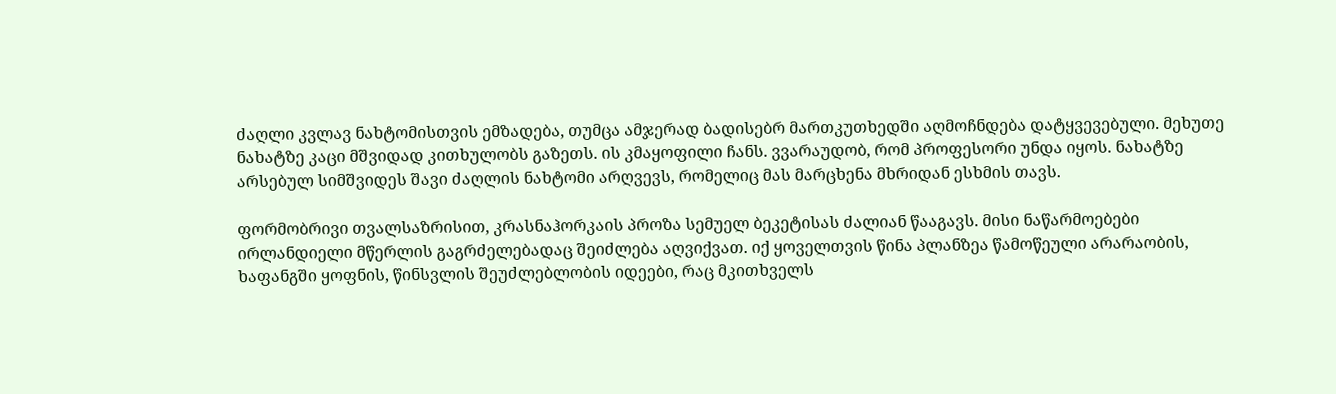ძაღლი კვლავ ნახტომისთვის ემზადება, თუმცა ამჯერად ბადისებრ მართკუთხედში აღმოჩნდება დატყვევებული. მეხუთე ნახატზე კაცი მშვიდად კითხულობს გაზეთს. ის კმაყოფილი ჩანს. ვვარაუდობ, რომ პროფესორი უნდა იყოს. ნახატზე არსებულ სიმშვიდეს შავი ძაღლის ნახტომი არღვევს, რომელიც მას მარცხენა მხრიდან ესხმის თავს.

ფორმობრივი თვალსაზრისით, კრასნაჰორკაის პროზა სემუელ ბეკეტისას ძალიან წააგავს. მისი ნაწარმოებები ირლანდიელი მწერლის გაგრძელებადაც შეიძლება აღვიქვათ. იქ ყოველთვის წინა პლანზეა წამოწეული არარაობის, ხაფანგში ყოფნის, წინსვლის შეუძლებლობის იდეები, რაც მკითხველს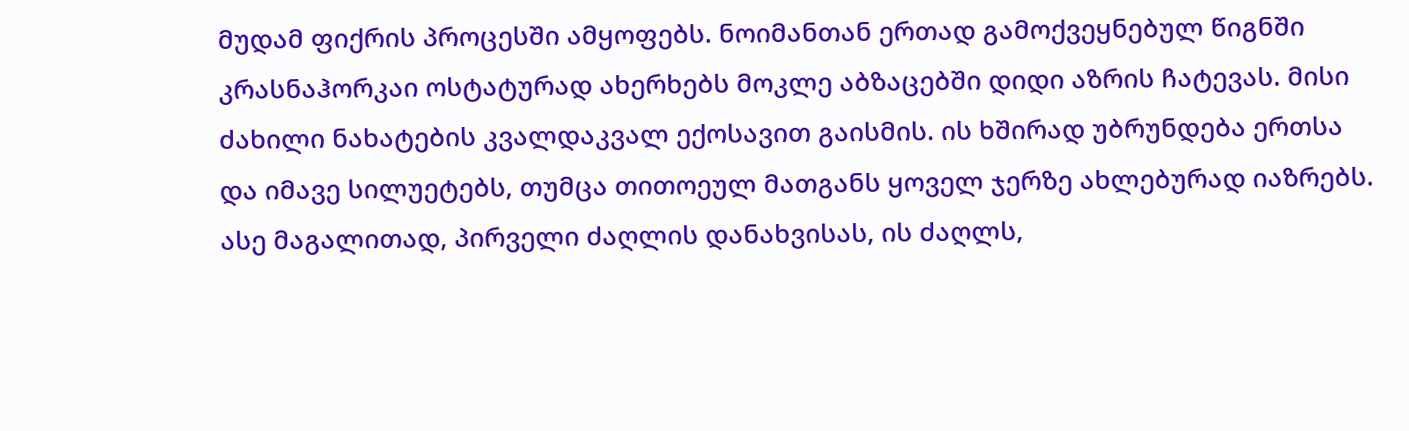მუდამ ფიქრის პროცესში ამყოფებს. ნოიმანთან ერთად გამოქვეყნებულ წიგნში კრასნაჰორკაი ოსტატურად ახერხებს მოკლე აბზაცებში დიდი აზრის ჩატევას. მისი ძახილი ნახატების კვალდაკვალ ექოსავით გაისმის. ის ხშირად უბრუნდება ერთსა და იმავე სილუეტებს, თუმცა თითოეულ მათგანს ყოველ ჯერზე ახლებურად იაზრებს. ასე მაგალითად, პირველი ძაღლის დანახვისას, ის ძაღლს,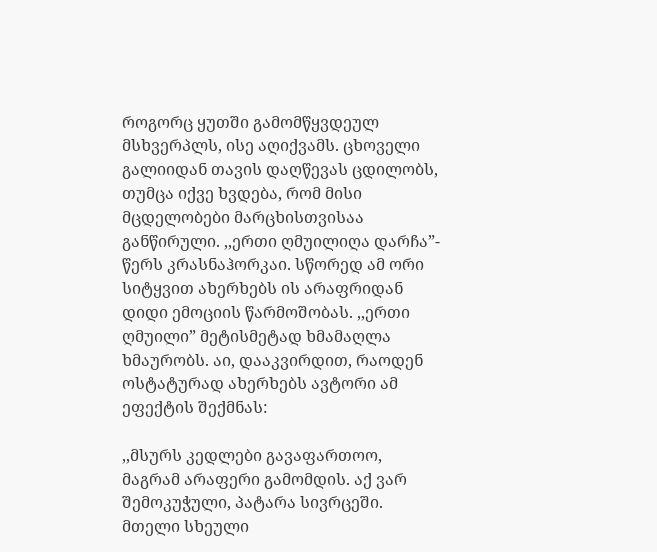როგორც ყუთში გამომწყვდეულ მსხვერპლს, ისე აღიქვამს. ცხოველი გალიიდან თავის დაღწევას ცდილობს, თუმცა იქვე ხვდება, რომ მისი მცდელობები მარცხისთვისაა განწირული. ,,ერთი ღმუილიღა დარჩა”- წერს კრასნაჰორკაი. სწორედ ამ ორი სიტყვით ახერხებს ის არაფრიდან დიდი ემოციის წარმოშობას. ,,ერთი ღმუილი” მეტისმეტად ხმამაღლა ხმაურობს. აი, დააკვირდით, რაოდენ ოსტატურად ახერხებს ავტორი ამ ეფექტის შექმნას:

,,მსურს კედლები გავაფართოო, მაგრამ არაფერი გამომდის. აქ ვარ შემოკუჭული, პატარა სივრცეში. მთელი სხეული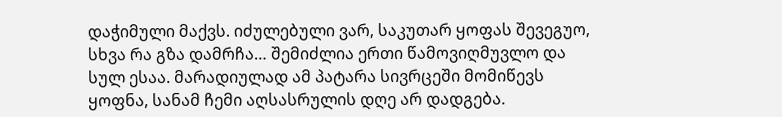დაჭიმული მაქვს. იძულებული ვარ, საკუთარ ყოფას შევეგუო, სხვა რა გზა დამრჩა… შემიძლია ერთი წამოვიღმუვლო და სულ ესაა. მარადიულად ამ პატარა სივრცეში მომიწევს ყოფნა, სანამ ჩემი აღსასრულის დღე არ დადგება.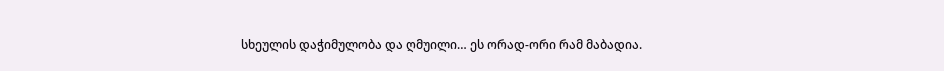სხეულის დაჭიმულობა და ღმუილი… ეს ორად-ორი რამ მაბადია.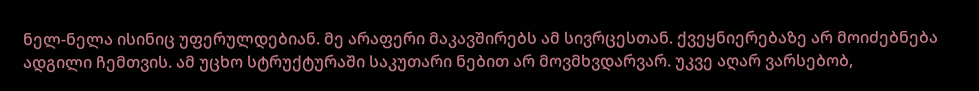ნელ-ნელა ისინიც უფერულდებიან. მე არაფერი მაკავშირებს ამ სივრცესთან. ქვეყნიერებაზე არ მოიძებნება ადგილი ჩემთვის. ამ უცხო სტრუქტურაში საკუთარი ნებით არ მოვმხვდარვარ. უკვე აღარ ვარსებობ,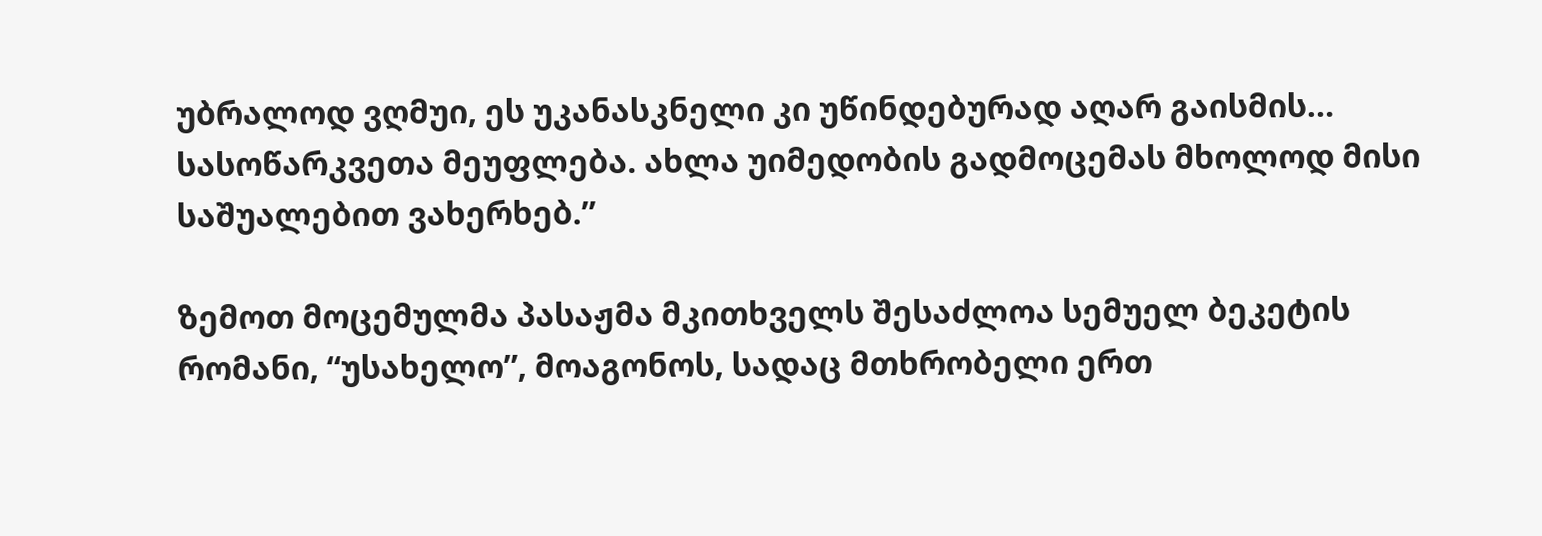უბრალოდ ვღმუი, ეს უკანასკნელი კი უწინდებურად აღარ გაისმის… სასოწარკვეთა მეუფლება. ახლა უიმედობის გადმოცემას მხოლოდ მისი საშუალებით ვახერხებ.”

ზემოთ მოცემულმა პასაჟმა მკითხველს შესაძლოა სემუელ ბეკეტის რომანი, “უსახელო”, მოაგონოს, სადაც მთხრობელი ერთ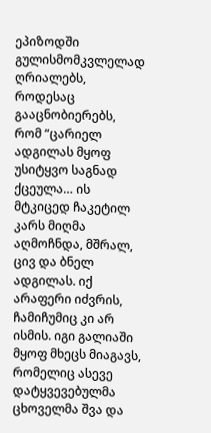ეპიზოდში გულისმომკვლელად ღრიალებს, როდესაც გააცნობიერებს, რომ “ცარიელ ადგილას მყოფ უსიტყვო საგნად ქცეულა… ის მტკიცედ ჩაკეტილ კარს მიღმა აღმოჩნდა, მშრალ, ცივ და ბნელ ადგილას. იქ არაფერი იძვრის, ჩამიჩუმიც კი არ ისმის. იგი გალიაში მყოფ მხეცს მიაგავს, რომელიც ასევე დატყვევებულმა ცხოველმა შვა და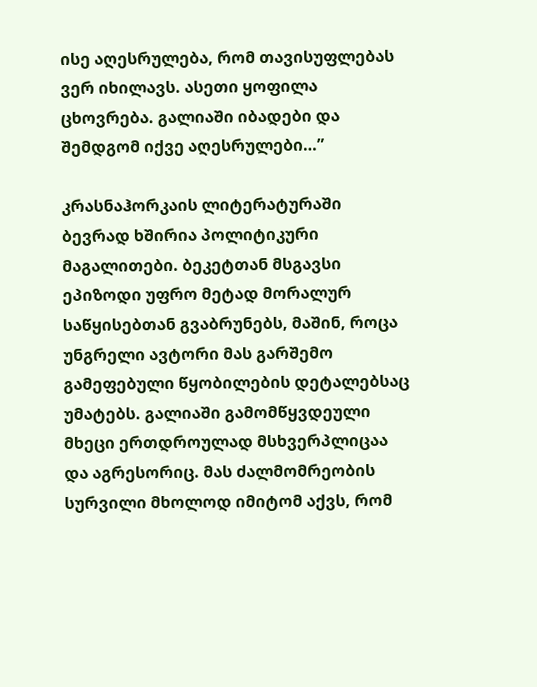ისე აღესრულება, რომ თავისუფლებას ვერ იხილავს. ასეთი ყოფილა ცხოვრება. გალიაში იბადები და შემდგომ იქვე აღესრულები…”

კრასნაჰორკაის ლიტერატურაში ბევრად ხშირია პოლიტიკური მაგალითები. ბეკეტთან მსგავსი ეპიზოდი უფრო მეტად მორალურ საწყისებთან გვაბრუნებს, მაშინ, როცა უნგრელი ავტორი მას გარშემო გამეფებული წყობილების დეტალებსაც უმატებს. გალიაში გამომწყვდეული მხეცი ერთდროულად მსხვერპლიცაა და აგრესორიც. მას ძალმომრეობის სურვილი მხოლოდ იმიტომ აქვს, რომ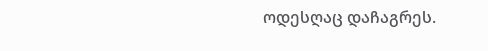ოდესღაც დაჩაგრეს.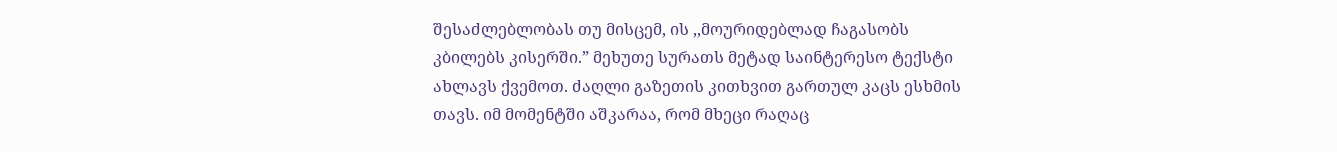შესაძლებლობას თუ მისცემ, ის ,,მოურიდებლად ჩაგასობს კბილებს კისერში.” მეხუთე სურათს მეტად საინტერესო ტექსტი ახლავს ქვემოთ. ძაღლი გაზეთის კითხვით გართულ კაცს ესხმის თავს. იმ მომენტში აშკარაა, რომ მხეცი რაღაც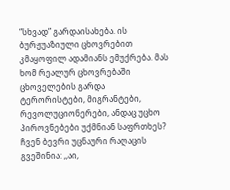“სხვად” გარდაისახება. ის ბურჟუაზიული ცხოვრებით კმაყოფილ ადამიანს ემუქრება. მას ხომ რეალურ ცხოვრებაში ცხოველების გარდა ტერორისტები, მიგრანტები, რევოლუციონერები, ანდაც უცხო პიროვნებები უქმნიან საფრთხეს? ჩვენ ბევრი უცნაური რაღაცის გვეშინია: ,,აი,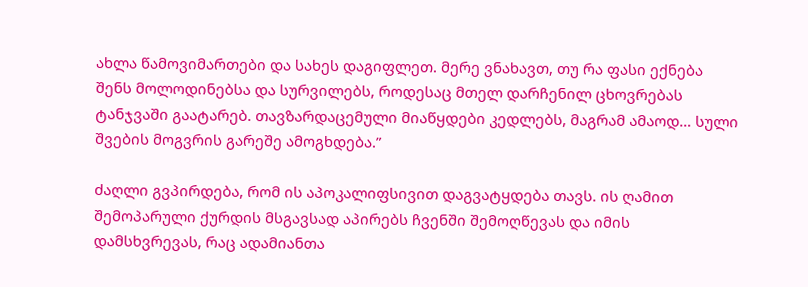ახლა წამოვიმართები და სახეს დაგიფლეთ. მერე ვნახავთ, თუ რა ფასი ექნება შენს მოლოდინებსა და სურვილებს, როდესაც მთელ დარჩენილ ცხოვრებას ტანჯვაში გაატარებ. თავზარდაცემული მიაწყდები კედლებს, მაგრამ ამაოდ… სული შვების მოგვრის გარეშე ამოგხდება.”

ძაღლი გვპირდება, რომ ის აპოკალიფსივით დაგვატყდება თავს. ის ღამით შემოპარული ქურდის მსგავსად აპირებს ჩვენში შემოღწევას და იმის დამსხვრევას, რაც ადამიანთა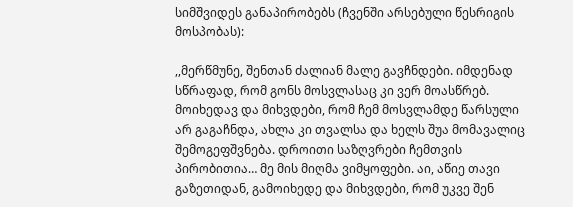სიმშვიდეს განაპირობებს (ჩვენში არსებული წესრიგის მოსპობას):

,,მერწმუნე, შენთან ძალიან მალე გავჩნდები. იმდენად სწრაფად, რომ გონს მოსვლასაც კი ვერ მოასწრებ. მოიხედავ და მიხვდები, რომ ჩემ მოსვლამდე წარსული არ გაგაჩნდა, ახლა კი თვალსა და ხელს შუა მომავალიც შემოგეფშვნება. დროითი საზღვრები ჩემთვის პირობითია… მე მის მიღმა ვიმყოფები. აი, აწიე თავი გაზეთიდან, გამოიხედე და მიხვდები, რომ უკვე შენ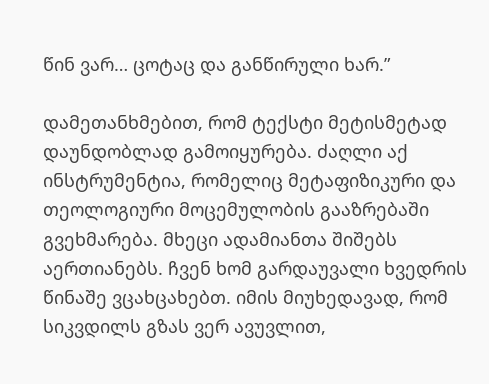წინ ვარ… ცოტაც და განწირული ხარ.”

დამეთანხმებით, რომ ტექსტი მეტისმეტად დაუნდობლად გამოიყურება. ძაღლი აქ ინსტრუმენტია, რომელიც მეტაფიზიკური და თეოლოგიური მოცემულობის გააზრებაში გვეხმარება. მხეცი ადამიანთა შიშებს აერთიანებს. ჩვენ ხომ გარდაუვალი ხვედრის წინაშე ვცახცახებთ. იმის მიუხედავად, რომ სიკვდილს გზას ვერ ავუვლით,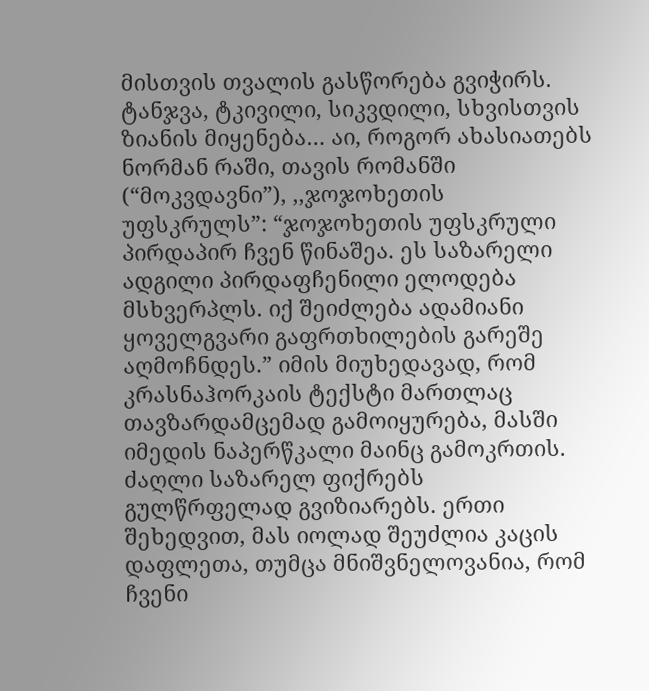მისთვის თვალის გასწორება გვიჭირს. ტანჯვა, ტკივილი, სიკვდილი, სხვისთვის ზიანის მიყენება… აი, როგორ ახასიათებს ნორმან რაში, თავის რომანში (“მოკვდავნი”), ,,ჯოჯოხეთის უფსკრულს”: “ჯოჯოხეთის უფსკრული პირდაპირ ჩვენ წინაშეა. ეს საზარელი ადგილი პირდაფჩენილი ელოდება მსხვერპლს. იქ შეიძლება ადამიანი ყოველგვარი გაფრთხილების გარეშე აღმოჩნდეს.” იმის მიუხედავად, რომ კრასნაჰორკაის ტექსტი მართლაც თავზარდამცემად გამოიყურება, მასში იმედის ნაპერწკალი მაინც გამოკრთის. ძაღლი საზარელ ფიქრებს გულწრფელად გვიზიარებს. ერთი შეხედვით, მას იოლად შეუძლია კაცის დაფლეთა, თუმცა მნიშვნელოვანია, რომ ჩვენი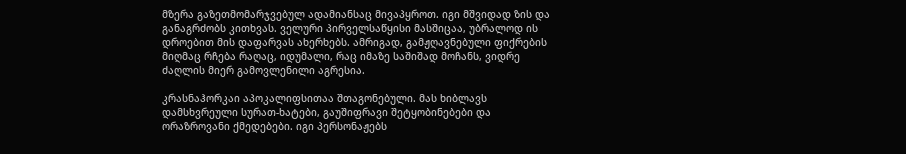მზერა გაზეთმომარჯვებულ ადამიანსაც მივაპყროთ. იგი მშვიდად ზის და განაგრძობს კითხვას. ველური პირველსაწყისი მასშიცაა, უბრალოდ ის დროებით მის დაფარვას ახერხებს. ამრიგად, გამჟღავნებული ფიქრების მიღმაც რჩება რაღაც, იდუმალი, რაც იმაზე საშიშად მოჩანს, ვიდრე ძაღლის მიერ გამოვლენილი აგრესია.

კრასნაჰორკაი აპოკალიფსითაა შთაგონებული. მას ხიბლავს დამსხვრეული სურათ-ხატები, გაუშიფრავი შეტყობინებები და ორაზროვანი ქმედებები. იგი პერსონაჟებს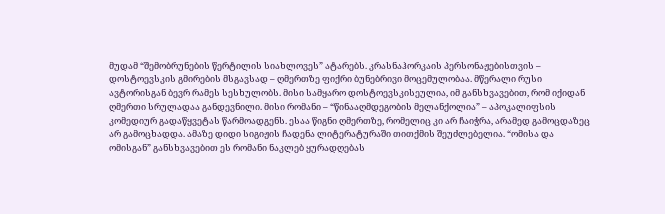მუდამ “შემობრუნების წერტილის სიახლოვეს” ატარებს. კრასნაჰორკაის პერსონაჟებისთვის – დოსტოევსკის გმირების მსგავსად – ღმერთზე ფიქრი ბუნებრივი მოცემულობაა. მწერალი რუსი ავტორისგან ბევრ რამეს სესხულობს. მისი სამყარო დოსტოევსკისეულია, იმ განსხვავებით, რომ იქიდან ღმერთი სრულადაა განდევნილი. მისი რომანი – “წინააღმდეგობის მელანქოლია” – აპოკალიფსის კომედიურ გადაწყვეტას წარმოადგენს. ესაა წიგნი ღმერთზე, რომელიც კი არ ჩაიჭრა, არამედ გამოცდაზეც არ გამოცხადდა. ამაზე დიდი სიგიჟის ჩადენა ლიტერატურაში თითქმის შეუძლებელია. “ომისა და ომისგან” განსხვავებით ეს რომანი ნაკლებ ყურადღებას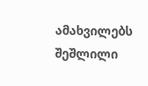ამახვილებს შეშლილი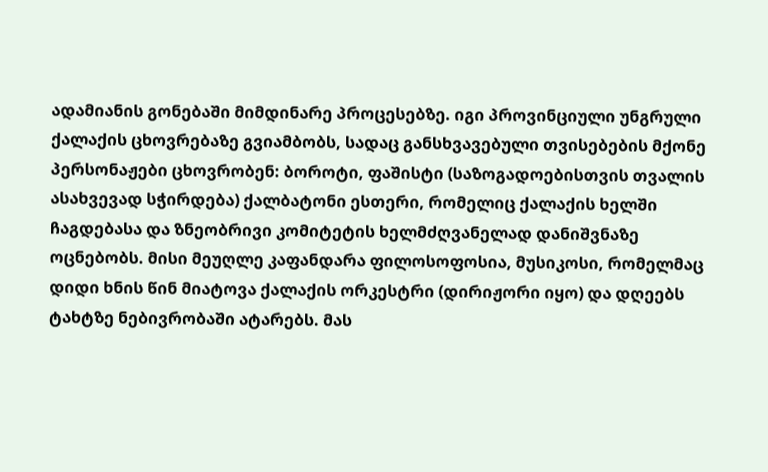ადამიანის გონებაში მიმდინარე პროცესებზე. იგი პროვინციული უნგრული ქალაქის ცხოვრებაზე გვიამბობს, სადაც განსხვავებული თვისებების მქონე პერსონაჟები ცხოვრობენ: ბოროტი, ფაშისტი (საზოგადოებისთვის თვალის ასახვევად სჭირდება) ქალბატონი ესთერი, რომელიც ქალაქის ხელში ჩაგდებასა და ზნეობრივი კომიტეტის ხელმძღვანელად დანიშვნაზე ოცნებობს. მისი მეუღლე კაფანდარა ფილოსოფოსია, მუსიკოსი, რომელმაც დიდი ხნის წინ მიატოვა ქალაქის ორკესტრი (დირიჟორი იყო) და დღეებს ტახტზე ნებივრობაში ატარებს. მას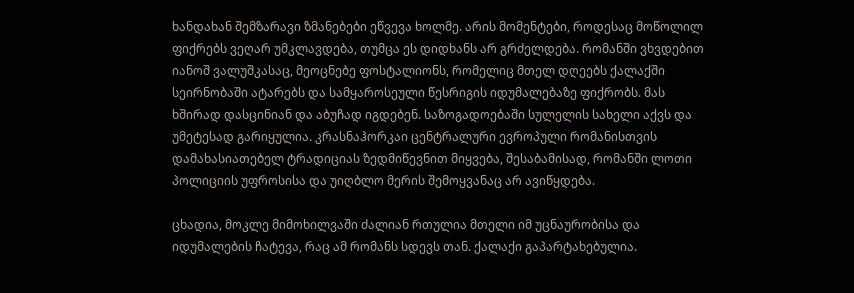ხანდახან შემზარავი ზმანებები ეწვევა ხოლმე. არის მომენტები, როდესაც მოწოლილ ფიქრებს ვეღარ უმკლავდება, თუმცა ეს დიდხანს არ გრძელდება. რომანში ვხვდებით იანოშ ვალუშკასაც, მეოცნებე ფოსტალიონს, რომელიც მთელ დღეებს ქალაქში სეირნობაში ატარებს და სამყაროსეული წესრიგის იდუმალებაზე ფიქრობს. მას ხშირად დასცინიან და აბუჩად იგდებენ. საზოგადოებაში სულელის სახელი აქვს და უმეტესად გარიყულია. კრასნაჰორკაი ცენტრალური ევროპული რომანისთვის დამახასიათებელ ტრადიციას ზედმიწევნით მიყვება, შესაბამისად, რომანში ლოთი პოლიციის უფროსისა და უიღბლო მერის შემოყვანაც არ ავიწყდება.

ცხადია, მოკლე მიმოხილვაში ძალიან რთულია მთელი იმ უცნაურობისა და იდუმალების ჩატევა, რაც ამ რომანს სდევს თან. ქალაქი გაპარტახებულია.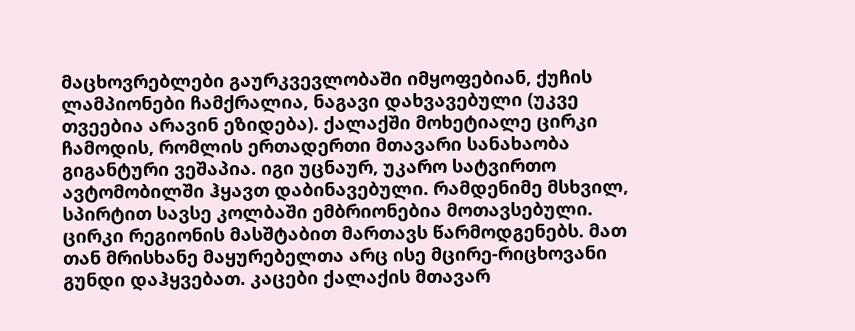მაცხოვრებლები გაურკვევლობაში იმყოფებიან, ქუჩის ლამპიონები ჩამქრალია, ნაგავი დახვავებული (უკვე თვეებია არავინ ეზიდება). ქალაქში მოხეტიალე ცირკი ჩამოდის, რომლის ერთადერთი მთავარი სანახაობა გიგანტური ვეშაპია. იგი უცნაურ, უკარო სატვირთო ავტომობილში ჰყავთ დაბინავებული. რამდენიმე მსხვილ, სპირტით სავსე კოლბაში ემბრიონებია მოთავსებული. ცირკი რეგიონის მასშტაბით მართავს წარმოდგენებს. მათ თან მრისხანე მაყურებელთა არც ისე მცირე-რიცხოვანი გუნდი დაჰყვებათ. კაცები ქალაქის მთავარ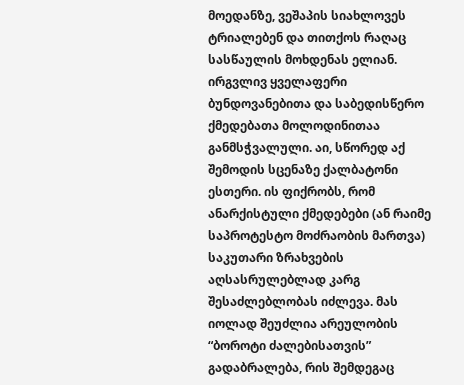მოედანზე, ვეშაპის სიახლოვეს ტრიალებენ და თითქოს რაღაც სასწაულის მოხდენას ელიან. ირგვლივ ყველაფერი ბუნდოვანებითა და საბედისწერო ქმედებათა მოლოდინითაა განმსჭვალული. აი, სწორედ აქ შემოდის სცენაზე ქალბატონი ესთერი. ის ფიქრობს, რომ ანარქისტული ქმედებები (ან რაიმე საპროტესტო მოძრაობის მართვა) საკუთარი ზრახვების აღსასრულებლად კარგ შესაძლებლობას იძლევა. მას იოლად შეუძლია არეულობის “ბოროტი ძალებისათვის” გადაბრალება, რის შემდეგაც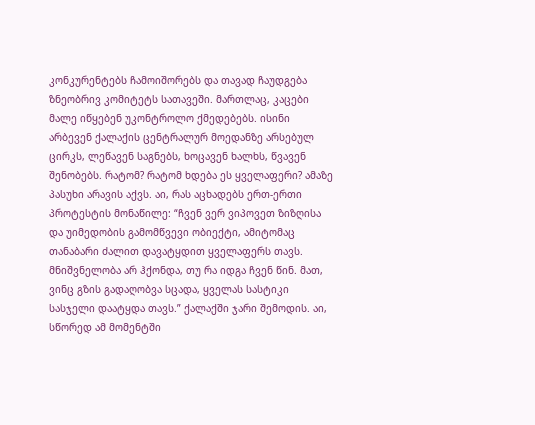კონკურენტებს ჩამოიშორებს და თავად ჩაუდგება ზნეობრივ კომიტეტს სათავეში. მართლაც, კაცები მალე იწყებენ უკონტროლო ქმედებებს. ისინი არბევენ ქალაქის ცენტრალურ მოედანზე არსებულ ცირკს, ლეწავენ საგნებს, ხოცავენ ხალხს, წვავენ შენობებს. რატომ? რატომ ხდება ეს ყველაფერი? ამაზე პასუხი არავის აქვს. აი, რას აცხადებს ერთ-ერთი პროტესტის მონაწილე: “ჩვენ ვერ ვიპოვეთ ზიზღისა და უიმედობის გამომწვევი ობიექტი, ამიტომაც თანაბარი ძალით დავატყდით ყველაფერს თავს. მნიშვნელობა არ ჰქონდა, თუ რა იდგა ჩვენ წინ. მათ, ვინც გზის გადაღობვა სცადა, ყველას სასტიკი სასჯელი დაატყდა თავს.” ქალაქში ჯარი შემოდის. აი, სწორედ ამ მომენტში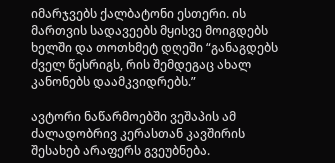იმარჯვებს ქალბატონი ესთერი. ის მართვის სადავეებს მყისვე მოიგდებს ხელში და თოთხმეტ დღეში “განაგდებს ძველ წესრიგს, რის შემდეგაც ახალ კანონებს დაამკვიდრებს.”

ავტორი ნაწარმოებში ვეშაპის ამ ძალადობრივ კერასთან კავშირის შესახებ არაფერს გვეუბნება.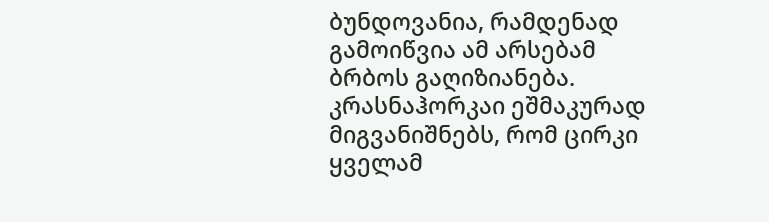ბუნდოვანია, რამდენად გამოიწვია ამ არსებამ ბრბოს გაღიზიანება. კრასნაჰორკაი ეშმაკურად მიგვანიშნებს, რომ ცირკი ყველამ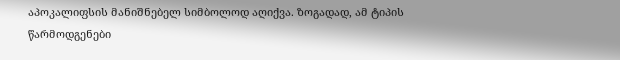აპოკალიფსის მანიშნებელ სიმბოლოდ აღიქვა. ზოგადად, ამ ტიპის წარმოდგენები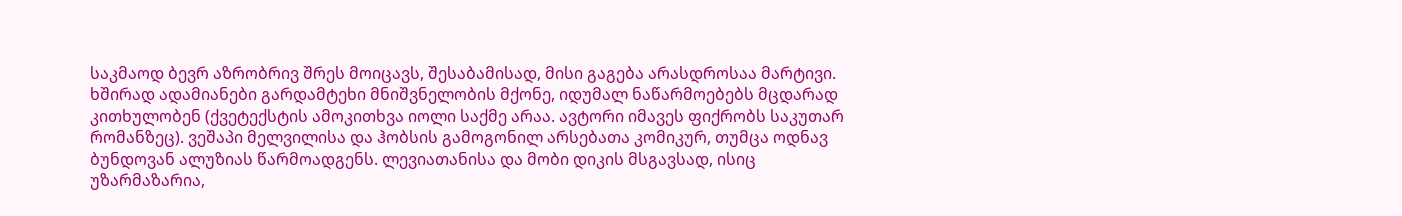საკმაოდ ბევრ აზრობრივ შრეს მოიცავს, შესაბამისად, მისი გაგება არასდროსაა მარტივი. ხშირად ადამიანები გარდამტეხი მნიშვნელობის მქონე, იდუმალ ნაწარმოებებს მცდარად კითხულობენ (ქვეტექსტის ამოკითხვა იოლი საქმე არაა. ავტორი იმავეს ფიქრობს საკუთარ რომანზეც). ვეშაპი მელვილისა და ჰობსის გამოგონილ არსებათა კომიკურ, თუმცა ოდნავ ბუნდოვან ალუზიას წარმოადგენს. ლევიათანისა და მობი დიკის მსგავსად, ისიც უზარმაზარია,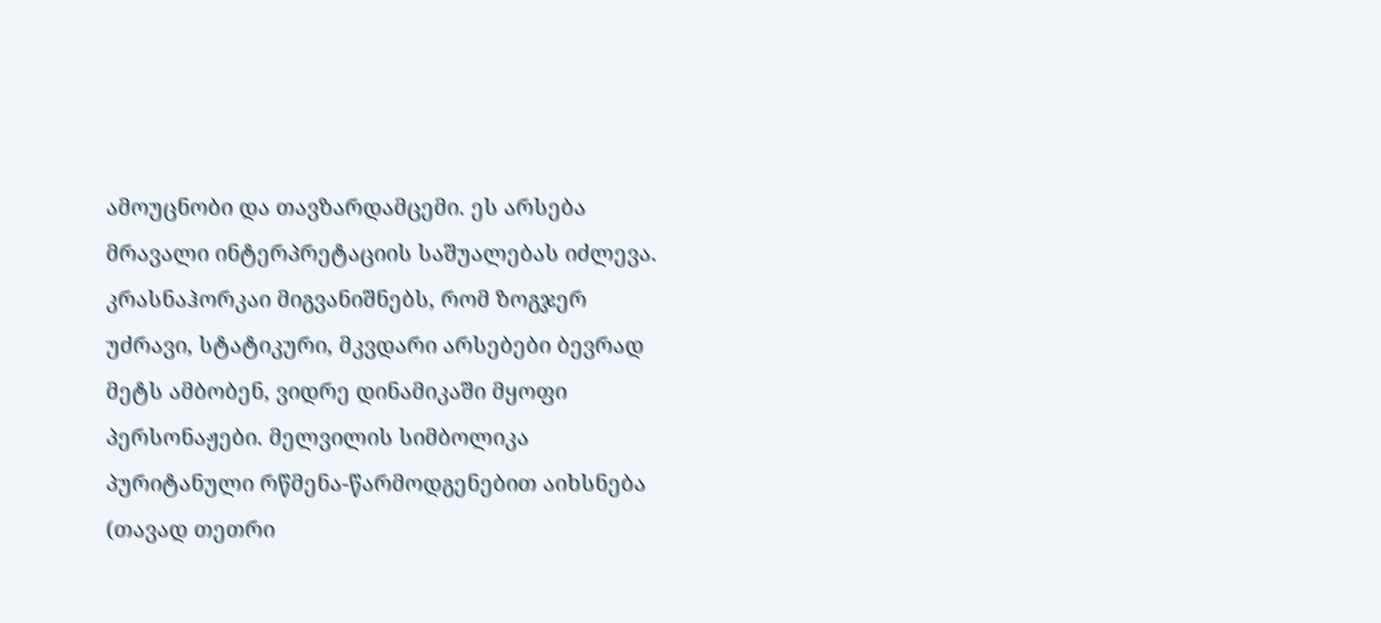ამოუცნობი და თავზარდამცემი. ეს არსება მრავალი ინტერპრეტაციის საშუალებას იძლევა. კრასნაჰორკაი მიგვანიშნებს, რომ ზოგჯერ უძრავი, სტატიკური, მკვდარი არსებები ბევრად მეტს ამბობენ, ვიდრე დინამიკაში მყოფი პერსონაჟები. მელვილის სიმბოლიკა პურიტანული რწმენა-წარმოდგენებით აიხსნება (თავად თეთრი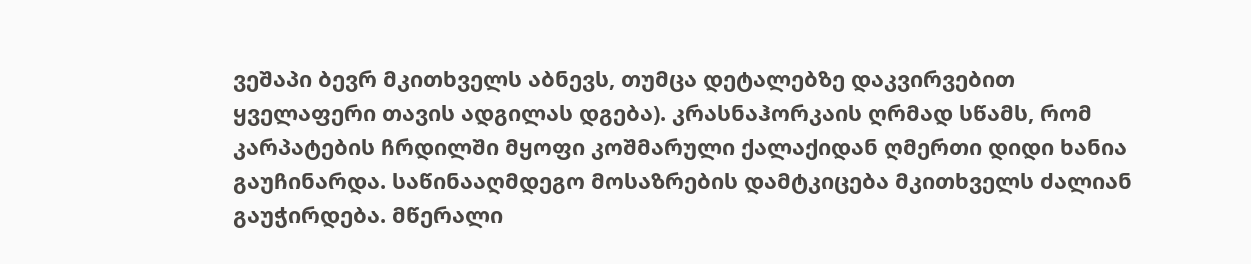ვეშაპი ბევრ მკითხველს აბნევს, თუმცა დეტალებზე დაკვირვებით ყველაფერი თავის ადგილას დგება). კრასნაჰორკაის ღრმად სწამს, რომ კარპატების ჩრდილში მყოფი კოშმარული ქალაქიდან ღმერთი დიდი ხანია გაუჩინარდა. საწინააღმდეგო მოსაზრების დამტკიცება მკითხველს ძალიან გაუჭირდება. მწერალი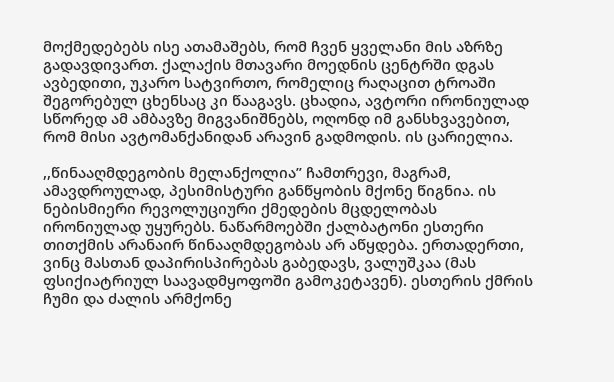მოქმედებებს ისე ათამაშებს, რომ ჩვენ ყველანი მის აზრზე გადავდივართ. ქალაქის მთავარი მოედნის ცენტრში დგას ავბედითი, უკარო სატვირთო, რომელიც რაღაცით ტროაში შეგორებულ ცხენსაც კი წააგავს. ცხადია, ავტორი ირონიულად სწორედ ამ ამბავზე მიგვანიშნებს, ოღონდ იმ განსხვავებით, რომ მისი ავტომანქანიდან არავინ გადმოდის. ის ცარიელია.

,,წინააღმდეგობის მელანქოლია” ჩამთრევი, მაგრამ, ამავდროულად, პესიმისტური განწყობის მქონე წიგნია. ის ნებისმიერი რევოლუციური ქმედების მცდელობას ირონიულად უყურებს. ნაწარმოებში ქალბატონი ესთერი თითქმის არანაირ წინააღმდეგობას არ აწყდება. ერთადერთი, ვინც მასთან დაპირისპირებას გაბედავს, ვალუშკაა (მას ფსიქიატრიულ საავადმყოფოში გამოკეტავენ). ესთერის ქმრის ჩუმი და ძალის არმქონე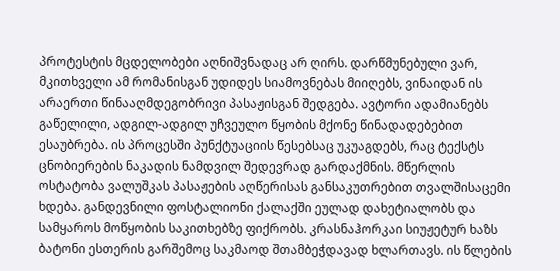პროტესტის მცდელობები აღნიშვნადაც არ ღირს. დარწმუნებული ვარ, მკითხველი ამ რომანისგან უდიდეს სიამოვნებას მიიღებს, ვინაიდან ის არაერთი წინააღმდეგობრივი პასაჟისგან შედგება. ავტორი ადამიანებს გაწელილი, ადგილ-ადგილ უჩვეულო წყობის მქონე წინადადებებით ესაუბრება. ის პროცესში პუნქტუაციის წესებსაც უკუაგდებს, რაც ტექსტს ცნობიერების ნაკადის ნამდვილ შედევრად გარდაქმნის. მწერლის ოსტატობა ვალუშკას პასაჟების აღწერისას განსაკუთრებით თვალშისაცემი ხდება. განდევნილი ფოსტალიონი ქალაქში ეულად დახეტიალობს და სამყაროს მოწყობის საკითხებზე ფიქრობს. კრასნაჰორკაი სიუჟეტურ ხაზს ბატონი ესთერის გარშემოც საკმაოდ შთამბეჭდავად ხლართავს. ის წლების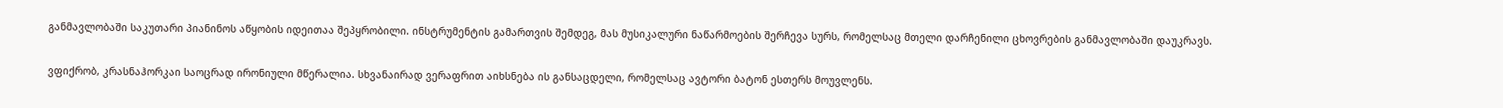განმავლობაში საკუთარი პიანინოს აწყობის იდეითაა შეპყრობილი. ინსტრუმენტის გამართვის შემდეგ, მას მუსიკალური ნაწარმოების შერჩევა სურს, რომელსაც მთელი დარჩენილი ცხოვრების განმავლობაში დაუკრავს.

ვფიქრობ, კრასნაჰორკაი საოცრად ირონიული მწერალია. სხვანაირად ვერაფრით აიხსნება ის განსაცდელი, რომელსაც ავტორი ბატონ ესთერს მოუვლენს.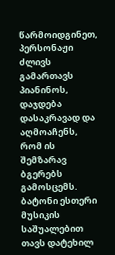წარმოიდგინეთ, პერსონაჟი ძლივს გამართავს პიანინოს, დაჯდება დასაკრავად და აღმოაჩენს, რომ ის შემზარავ ბგერებს გამოსცემს. ბატონი ესთერი მუსიკის საშუალებით თავს დატეხილ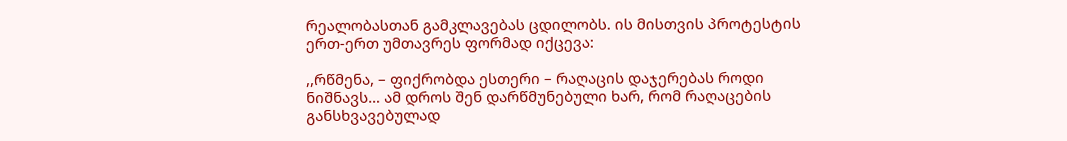რეალობასთან გამკლავებას ცდილობს. ის მისთვის პროტესტის ერთ-ერთ უმთავრეს ფორმად იქცევა:

,,რწმენა, – ფიქრობდა ესთერი – რაღაცის დაჯერებას როდი ნიშნავს… ამ დროს შენ დარწმუნებული ხარ, რომ რაღაცების განსხვავებულად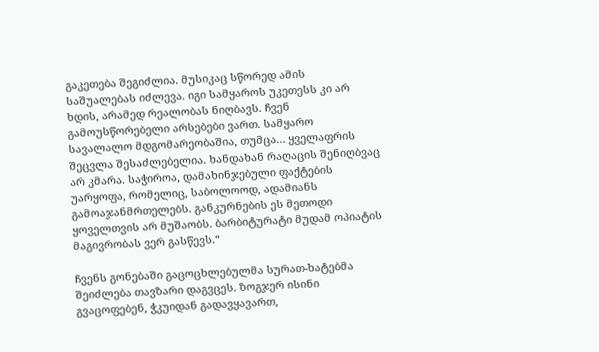გაკეთება შეგიძლია. მუსიკაც სწორედ ამის საშუალებას იძლევა. იგი სამყაროს უკეთესს კი არ ხდის, არამედ რეალობას ნიღბავს. ჩვენ გამოუსწორებელი არსებები ვართ. სამყარო სავალალო მდგომარეობაშია, თუმცა… ყველაფრის შეცვლა შესაძლებელია. ხანდახან რაღაცის შენიღბვაც არ კმარა. საჭიროა, დამახინჯებული ფაქტების უარყოფა, რომელიც, საბოლოოდ, ადამიანს გამოაჯანმრთელებს. განკურნების ეს მეთოდი ყოველთვის არ მუშაობს. ბარბიტურატი მუდამ ოპიატის მაგივრობას ვერ გასწევს.“

ჩვენს გონებაში გაცოცხლებულმა სურათ-ხატებმა შეიძლება თავზარი დაგვცეს. ზოგჯერ ისინი გვაცოფებენ, ჭკუიდან გადავყავართ,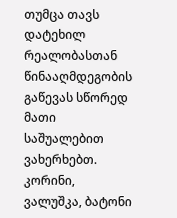თუმცა თავს დატეხილ რეალობასთან წინააღმდეგობის გაწევას სწორედ მათი საშუალებით ვახერხებთ. კორინი, ვალუშკა, ბატონი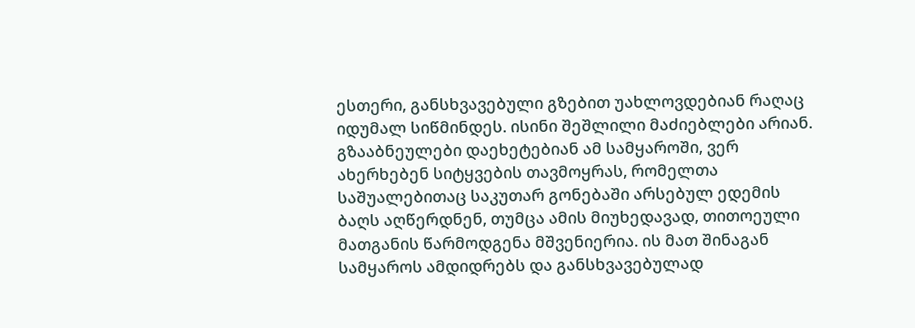ესთერი, განსხვავებული გზებით უახლოვდებიან რაღაც იდუმალ სიწმინდეს. ისინი შეშლილი მაძიებლები არიან. გზააბნეულები დაეხეტებიან ამ სამყაროში, ვერ ახერხებენ სიტყვების თავმოყრას, რომელთა საშუალებითაც საკუთარ გონებაში არსებულ ედემის ბაღს აღწერდნენ, თუმცა ამის მიუხედავად, თითოეული მათგანის წარმოდგენა მშვენიერია. ის მათ შინაგან სამყაროს ამდიდრებს და განსხვავებულად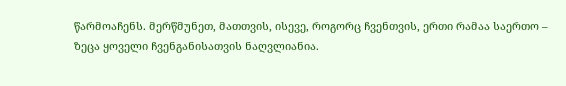წარმოაჩენს. მერწმუნეთ, მათთვის, ისევე, როგორც ჩვენთვის, ერთი რამაა საერთო – ზეცა ყოველი ჩვენგანისათვის ნაღვლიანია.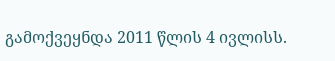გამოქვეყნდა 2011 წლის 4 ივლისს.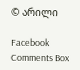© არილი

Facebook Comments Box